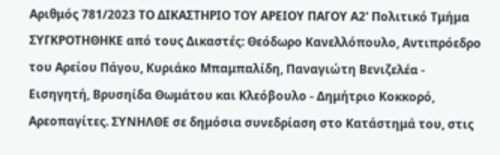Αριθμός 781/2023 ΤΟ ΔΙΚΑΣΤΗΡΙΟ ΤΟΥ ΑΡΕΙΟΥ ΠΑΓΟΥ Α2' Πολιτικό Τμήμα ΣΥΓΚΡΟΤΗΘΗΚΕ από τους Δικαστές: Θεόδωρο Κανελλόπουλο, Αντιπρόεδρο του Αρείου Πάγου, Κυριάκο Μπαμπαλίδη, Παναγιώτη Βενιζελέα - Εισηγητή, Βρυσηίδα Θωμάτου και Κλεόβουλο - Δημήτριο Κοκκορό, Αρεοπαγίτες. ΣΥΝΗΛΘΕ σε δημόσια συνεδρίαση στο Κατάστημά του, στις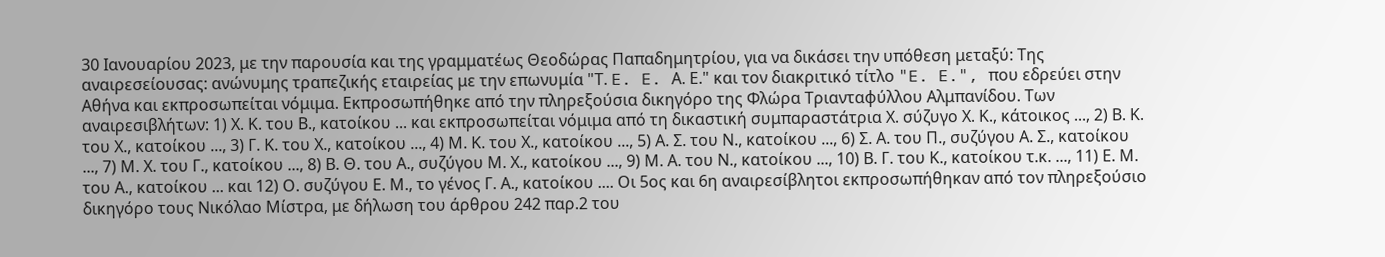30 Ιανουαρίου 2023, με την παρουσία και της γραμματέως Θεοδώρας Παπαδημητρίου, για να δικάσει την υπόθεση μεταξύ: Της αναιρεσείουσας: ανώνυμης τραπεζικής εταιρείας με την επωνυμία "Τ. E. E. Α. Ε." και τον διακριτικό τίτλο "E. E.", που εδρεύει στην Αθήνα και εκπροσωπείται νόμιμα. Εκπροσωπήθηκε από την πληρεξούσια δικηγόρο της Φλώρα Τριανταφύλλου Αλμπανίδου. Των αναιρεσιβλήτων: 1) Χ. Κ. του Β., κατοίκου ... και εκπροσωπείται νόμιμα από τη δικαστική συμπαραστάτρια Χ. σύζυγο Χ. Κ., κάτοικος ..., 2) Β. Κ. του Χ., κατοίκου ..., 3) Γ. Κ. του Χ., κατοίκου ..., 4) Μ. Κ. του Χ., κατοίκου ..., 5) Α. Σ. του Ν., κατοίκου ..., 6) Σ. Α. του Π., συζύγου Α. Σ., κατοίκου ..., 7) Μ. Χ. του Γ., κατοίκου ..., 8) Β. Θ. του Α., συζύγου Μ. Χ., κατοίκου ..., 9) Μ. Α. του Ν., κατοίκου ..., 10) Β. Γ. του Κ., κατοίκου τ.κ. ..., 11) Ε. Μ. του Α., κατοίκου ... και 12) Ο. συζύγου Ε. Μ., το γένος Γ. Α., κατοίκου .... Οι 5ος και 6η αναιρεσίβλητοι εκπροσωπήθηκαν από τον πληρεξούσιο δικηγόρο τους Νικόλαο Μίστρα, με δήλωση του άρθρου 242 παρ.2 του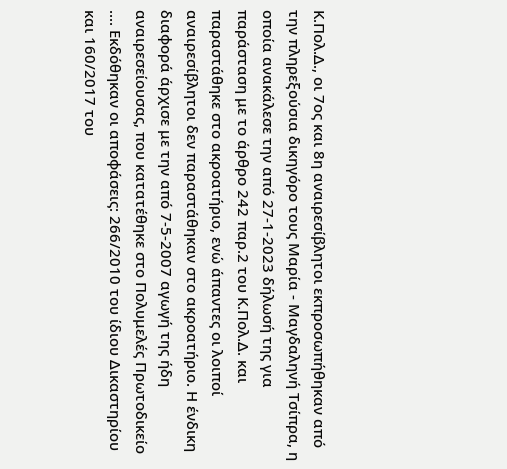Κ.Πολ.Δ., οι 7ος και 8η αναιρεσίβλητοι εκπροσωπήθηκαν από την πληρεξούσια δικηγόρο τους Μαρία - Μαγδαληνή Τσίπρα, η οποία ανακάλεσε την από 27-1-2023 δήλωσή της για παράσταση με το άρθρο 242 παρ.2 του Κ.Πολ.Δ. και παραστάθηκε στο ακροατήριο, ενώ άπαντες οι λοιποί αναιρεσίβλητοι δεν παραστάθηκαν στο ακροατήριο. Η ένδικη διαφορά άρχισε με την από 7-5-2007 αγωγή της ήδη αναιρεσείουσας, που κατατέθηκε στο Πολυμελές Πρωτοδικείο .... Εκδόθηκαν οι αποφάσεις: 266/2010 του ίδιου Δικαστηρίου και 160/2017 του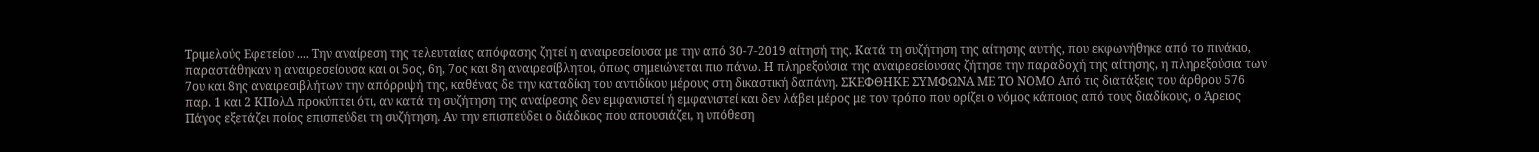Τριμελούς Εφετείου .... Την αναίρεση της τελευταίας απόφασης ζητεί η αναιρεσείουσα με την από 30-7-2019 αίτησή της. Κατά τη συζήτηση της αίτησης αυτής, που εκφωνήθηκε από το πινάκιο, παραστάθηκαν η αναιρεσείουσα και οι 5ος, 6η, 7ος και 8η αναιρεσίβλητοι, όπως σημειώνεται πιο πάνω. Η πληρεξούσια της αναιρεσείουσας ζήτησε την παραδοχή της αίτησης, η πληρεξούσια των 7ου και 8ης αναιρεσιβλήτων την απόρριψή της, καθένας δε την καταδίκη του αντιδίκου μέρους στη δικαστική δαπάνη. ΣΚΕΦΘΗΚΕ ΣΥΜΦΩΝΑ ΜΕ ΤΟ ΝΟΜΟ Από τις διατάξεις του άρθρου 576 παρ. 1 και 2 ΚΠολΔ προκύπτει ότι, αν κατά τη συζήτηση της αναίρεσης δεν εμφανιστεί ή εμφανιστεί και δεν λάβει μέρος με τον τρόπο που ορίζει ο νόμος κάποιος από τους διαδίκους, ο Άρειος Πάγος εξετάζει ποίος επισπεύδει τη συζήτηση. Αν την επισπεύδει ο διάδικος που απουσιάζει, η υπόθεση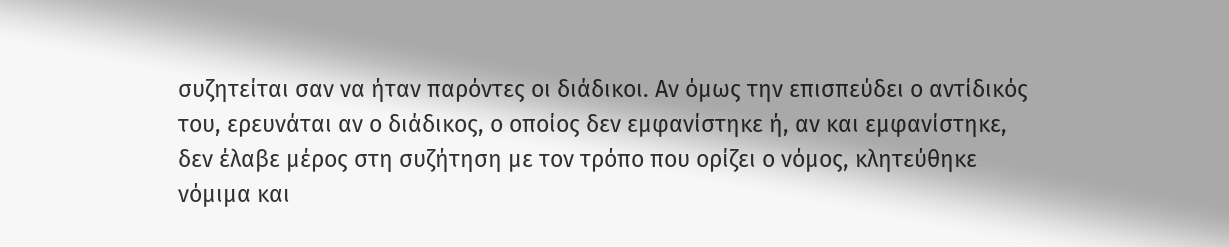συζητείται σαν να ήταν παρόντες οι διάδικοι. Αν όμως την επισπεύδει ο αντίδικός του, ερευνάται αν ο διάδικος, ο οποίος δεν εμφανίστηκε ή, αν και εμφανίστηκε, δεν έλαβε μέρος στη συζήτηση με τον τρόπο που ορίζει ο νόμος, κλητεύθηκε νόμιμα και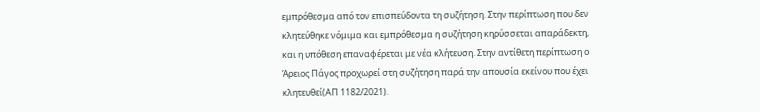εμπρόθεσμα από τον επισπεύδοντα τη συζήτηση. Στην περίπτωση που δεν κλητεύθηκε νόμιμα και εμπρόθεσμα η συζήτηση κηρύσσεται απαράδεκτη, και η υπόθεση επαναφέρεται με νέα κλήτευση. Στην αντίθετη περίπτωση ο Άρειος Πάγος προχωρεί στη συζήτηση παρά την απουσία εκείνου που έχει κλητευθεί(ΑΠ 1182/2021).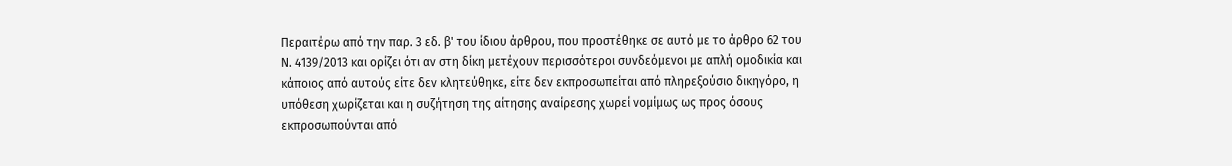Περαιτέρω από την παρ. 3 εδ. β' του ίδιου άρθρου, που προστέθηκε σε αυτό με το άρθρο 62 του Ν. 4139/2013 και ορίζει ότι αν στη δίκη μετέχουν περισσότεροι συνδεόμενοι με απλή ομοδικία και κάποιος από αυτούς είτε δεν κλητεύθηκε, είτε δεν εκπροσωπείται από πληρεξούσιο δικηγόρο, η υπόθεση χωρίζεται και η συζήτηση της αίτησης αναίρεσης χωρεί νομίμως ως προς όσους εκπροσωπούνται από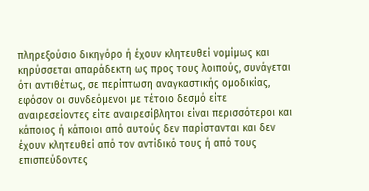πληρεξούσιο δικηγόρο ή έχουν κλητευθεί νομίμως και κηρύσσεται απαράδεκτη ως προς τους λοιπούς, συνάγεται ότι αντιθέτως, σε περίπτωση αναγκαστικής ομοδικίας, εφόσον οι συνδεόμενοι με τέτοιο δεσμό είτε αναιρεσείοντες είτε αναιρεσίβλητοι είναι περισσότεροι και κάποιος ή κάποιοι από αυτούς δεν παρίστανται και δεν έχουν κλητευθεί από τον αντίδικό τους ή από τους επισπεύδοντες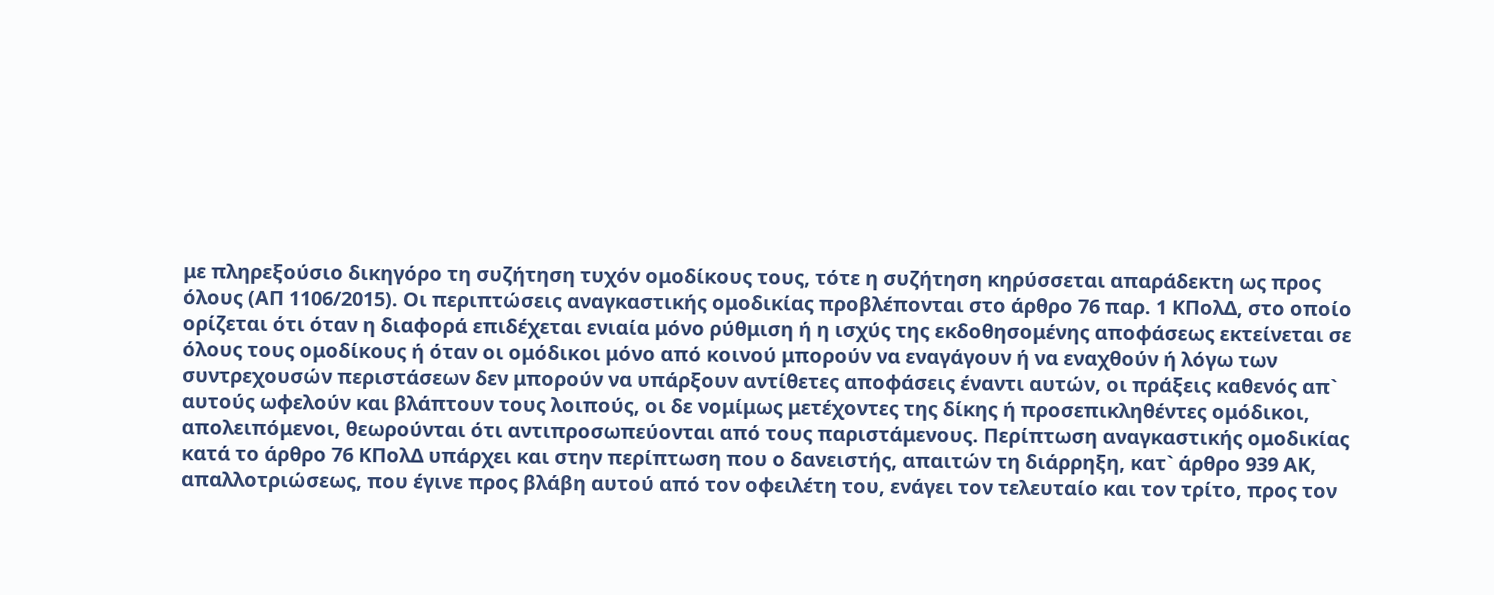με πληρεξούσιο δικηγόρο τη συζήτηση τυχόν ομοδίκους τους, τότε η συζήτηση κηρύσσεται απαράδεκτη ως προς όλους (ΑΠ 1106/2015). Οι περιπτώσεις αναγκαστικής ομοδικίας προβλέπονται στο άρθρο 76 παρ. 1 ΚΠολΔ, στο οποίο ορίζεται ότι όταν η διαφορά επιδέχεται ενιαία μόνο ρύθμιση ή η ισχύς της εκδοθησομένης αποφάσεως εκτείνεται σε όλους τους ομοδίκους ή όταν οι ομόδικοι μόνο από κοινού μπορούν να εναγάγουν ή να εναχθούν ή λόγω των συντρεχουσών περιστάσεων δεν μπορούν να υπάρξουν αντίθετες αποφάσεις έναντι αυτών, οι πράξεις καθενός απ` αυτούς ωφελούν και βλάπτουν τους λοιπούς, οι δε νομίμως μετέχοντες της δίκης ή προσεπικληθέντες ομόδικοι, απολειπόμενοι, θεωρούνται ότι αντιπροσωπεύονται από τους παριστάμενους. Περίπτωση αναγκαστικής ομοδικίας κατά το άρθρο 76 ΚΠολΔ υπάρχει και στην περίπτωση που ο δανειστής, απαιτών τη διάρρηξη, κατ` άρθρο 939 ΑΚ, απαλλοτριώσεως, που έγινε προς βλάβη αυτού από τον οφειλέτη του, ενάγει τον τελευταίο και τον τρίτο, προς τον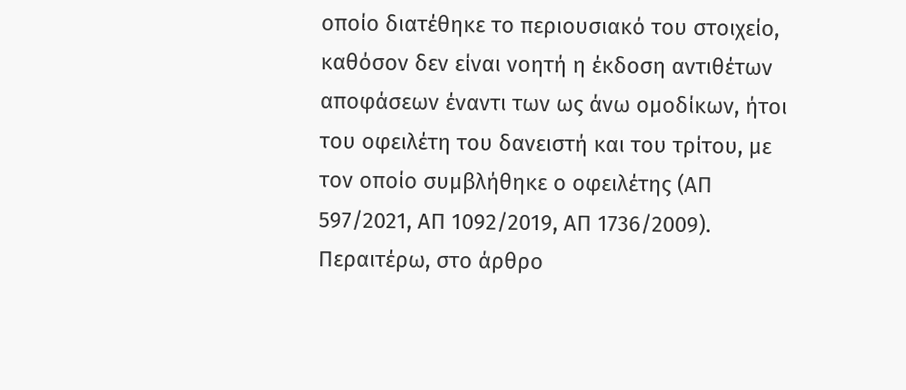οποίο διατέθηκε το περιουσιακό του στοιχείο, καθόσον δεν είναι νοητή η έκδοση αντιθέτων αποφάσεων έναντι των ως άνω ομοδίκων, ήτοι του οφειλέτη του δανειστή και του τρίτου, με τον οποίο συμβλήθηκε ο οφειλέτης (ΑΠ 597/2021, ΑΠ 1092/2019, ΑΠ 1736/2009). Περαιτέρω, στο άρθρο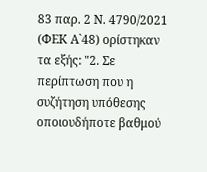83 παρ. 2 Ν. 4790/2021 (ΦΕΚ Α`48) ορίστηκαν τα εξής: "2. Σε περίπτωση που η συζήτηση υπόθεσης οποιουδήποτε βαθμού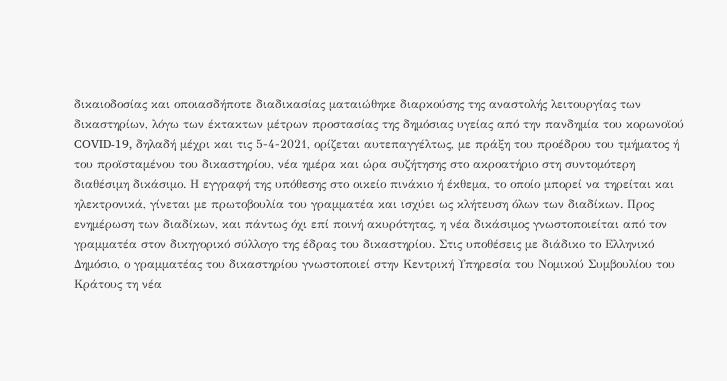δικαιοδοσίας και οποιασδήποτε διαδικασίας ματαιώθηκε διαρκούσης της αναστολής λειτουργίας των δικαστηρίων, λόγω των έκτακτων μέτρων προστασίας της δημόσιας υγείας από την πανδημία του κορωνοϊού COVID-19, δηλαδή μέχρι και τις 5-4-2021, ορίζεται αυτεπαγγέλτως, με πράξη του προέδρου του τμήματος ή του προϊσταμένου του δικαστηρίου, νέα ημέρα και ώρα συζήτησης στο ακροατήριο στη συντομότερη διαθέσιμη δικάσιμο. Η εγγραφή της υπόθεσης στο οικείο πινάκιο ή έκθεμα, το οποίο μπορεί να τηρείται και ηλεκτρονικά, γίνεται με πρωτοβουλία του γραμματέα και ισχύει ως κλήτευση όλων των διαδίκων. Προς ενημέρωση των διαδίκων, και πάντως όχι επί ποινή ακυρότητας, η νέα δικάσιμος γνωστοποιείται από τον γραμματέα στον δικηγορικό σύλλογο της έδρας του δικαστηρίου. Στις υποθέσεις με διάδικο το Ελληνικό Δημόσιο, ο γραμματέας του δικαστηρίου γνωστοποιεί στην Κεντρική Υπηρεσία του Νομικού Συμβουλίου του Κράτους τη νέα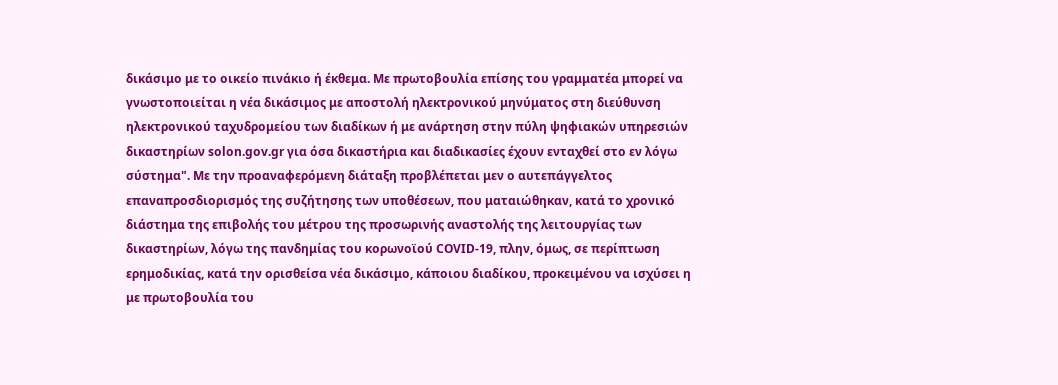δικάσιμο με το οικείο πινάκιο ή έκθεμα. Με πρωτοβουλία επίσης του γραμματέα μπορεί να γνωστοποιείται η νέα δικάσιμος με αποστολή ηλεκτρονικού μηνύματος στη διεύθυνση ηλεκτρονικού ταχυδρομείου των διαδίκων ή με ανάρτηση στην πύλη ψηφιακών υπηρεσιών δικαστηρίων solon.gov.gr για όσα δικαστήρια και διαδικασίες έχουν ενταχθεί στο εν λόγω σύστημα". Με την προαναφερόμενη διάταξη προβλέπεται μεν ο αυτεπάγγελτος επαναπροσδιορισμός της συζήτησης των υποθέσεων, που ματαιώθηκαν, κατά το χρονικό διάστημα της επιβολής του μέτρου της προσωρινής αναστολής της λειτουργίας των δικαστηρίων, λόγω της πανδημίας του κορωνοϊού COVID-19, πλην, όμως, σε περίπτωση ερημοδικίας, κατά την ορισθείσα νέα δικάσιμο, κάποιου διαδίκου, προκειμένου να ισχύσει η με πρωτοβουλία του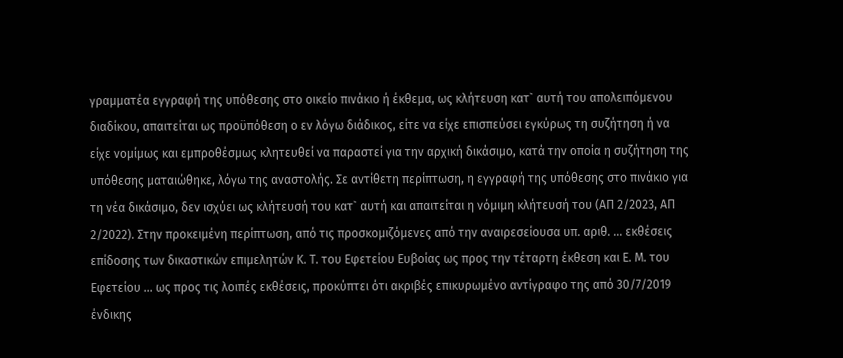γραμματέα εγγραφή της υπόθεσης στο οικείο πινάκιο ή έκθεμα, ως κλήτευση κατ` αυτή του απολειπόμενου διαδίκου, απαιτείται ως προϋπόθεση ο εν λόγω διάδικος, είτε να είχε επισπεύσει εγκύρως τη συζήτηση ή να είχε νομίμως και εμπροθέσμως κλητευθεί να παραστεί για την αρχική δικάσιμο, κατά την οποία η συζήτηση της υπόθεσης ματαιώθηκε, λόγω της αναστολής. Σε αντίθετη περίπτωση, η εγγραφή της υπόθεσης στο πινάκιο για τη νέα δικάσιμο, δεν ισχύει ως κλήτευσή του κατ` αυτή και απαιτείται η νόμιμη κλήτευσή του (ΑΠ 2/2023, ΑΠ 2/2022). Στην προκειμένη περίπτωση, από τις προσκομιζόμενες από την αναιρεσείουσα υπ. αριθ. ... εκθέσεις επίδοσης των δικαστικών επιμελητών Κ. Τ. του Εφετείου Ευβοίας ως προς την τέταρτη έκθεση και Ε. Μ. του Εφετείου ... ως προς τις λοιπές εκθέσεις, προκύπτει ότι ακριβές επικυρωμένο αντίγραφο της από 30/7/2019 ένδικης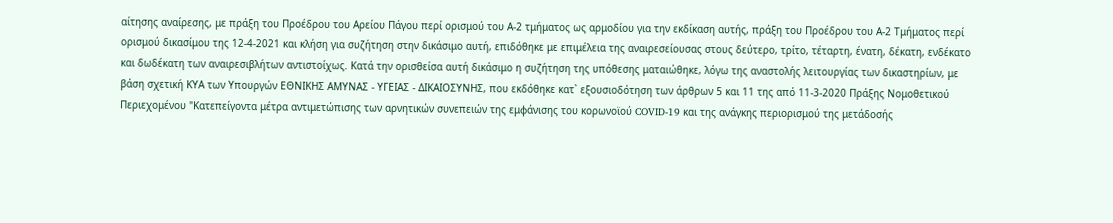αίτησης αναίρεσης, με πράξη του Προέδρου του Αρείου Πάγου περί ορισμού του Α-2 τμήματος ως αρμοδίου για την εκδίκαση αυτής, πράξη του Προέδρου του Α-2 Τμήματος περί ορισμού δικασίμου της 12-4-2021 και κλήση για συζήτηση στην δικάσιμο αυτή, επιδόθηκε με επιμέλεια της αναιρεσείουσας στους δεύτερο, τρίτο, τέταρτη, ένατη, δέκατη, ενδέκατο και δωδέκατη των αναιρεσιβλήτων αντιστοίχως. Κατά την ορισθείσα αυτή δικάσιμο η συζήτηση της υπόθεσης ματαιώθηκε, λόγω της αναστολής λειτουργίας των δικαστηρίων, με βάση σχετική ΚΥΑ των Υπουργών EΘΝΙΚΗΣ ΑΜΥΝΑΣ - ΥΓΕΙΑΣ - ΔΙΚΑΙΟΣΥΝΗΣ, που εκδόθηκε κατ` εξουσιοδότηση των άρθρων 5 και 11 της από 11-3-2020 Πράξης Νομοθετικού Περιεχομένου "Κατεπείγοντα μέτρα αντιμετώπισης των αρνητικών συνεπειών της εμφάνισης του κορωνοϊού COVID-19 και της ανάγκης περιορισμού της μετάδοσής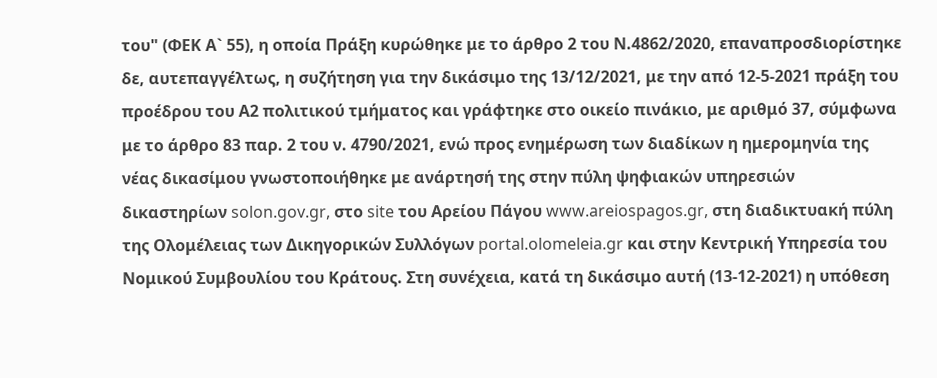του" (ΦΕΚ Α` 55), η οποία Πράξη κυρώθηκε με το άρθρο 2 του Ν.4862/2020, επαναπροσδιορίστηκε δε, αυτεπαγγέλτως, η συζήτηση για την δικάσιμο της 13/12/2021, με την από 12-5-2021 πράξη του προέδρου του Α2 πολιτικού τμήματος και γράφτηκε στο οικείο πινάκιο, με αριθμό 37, σύμφωνα με το άρθρο 83 παρ. 2 του ν. 4790/2021, ενώ προς ενημέρωση των διαδίκων η ημερομηνία της νέας δικασίμου γνωστοποιήθηκε με ανάρτησή της στην πύλη ψηφιακών υπηρεσιών δικαστηρίων solon.gov.gr, στο site του Αρείου Πάγου www.areiospagos.gr, στη διαδικτυακή πύλη της Ολομέλειας των Δικηγορικών Συλλόγων portal.olomeleia.gr και στην Κεντρική Υπηρεσία του Νομικού Συμβουλίου του Κράτους. Στη συνέχεια, κατά τη δικάσιμο αυτή (13-12-2021) η υπόθεση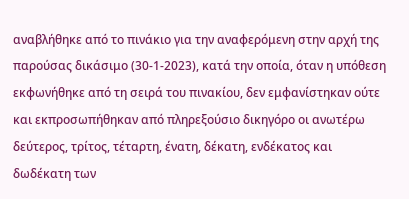αναβλήθηκε από το πινάκιο για την αναφερόμενη στην αρχή της παρούσας δικάσιμο (30-1-2023), κατά την οποία, όταν η υπόθεση εκφωνήθηκε από τη σειρά του πινακίου, δεν εμφανίστηκαν ούτε και εκπροσωπήθηκαν από πληρεξούσιο δικηγόρο οι ανωτέρω δεύτερος, τρίτος, τέταρτη, ένατη, δέκατη, ενδέκατος και δωδέκατη των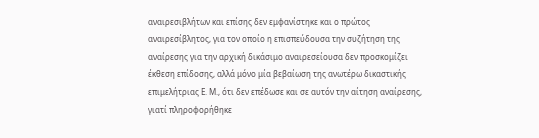αναιρεσιβλήτων και επίσης δεν εμφανίστηκε και ο πρώτος αναιρεσίβλητος, για τον οποίο η επισπεύδουσα την συζήτηση της αναίρεσης για την αρχική δικάσιμο αναιρεσείουσα δεν προσκομίζει έκθεση επίδοσης, αλλά μόνο μία βεβαίωση της ανωτέρω δικαστικής επιμελήτριας Ε. Μ., ότι δεν επέδωσε και σε αυτόν την αίτηση αναίρεσης, γιατί πληροφορήθηκε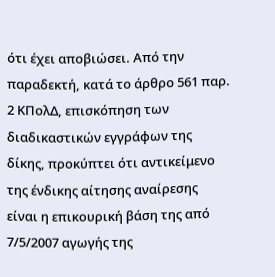ότι έχει αποβιώσει. Από την παραδεκτή, κατά το άρθρο 561 παρ. 2 ΚΠολΔ, επισκόπηση των διαδικαστικών εγγράφων της δίκης, προκύπτει ότι αντικείμενο της ένδικης αίτησης αναίρεσης είναι η επικουρική βάση της από 7/5/2007 αγωγής της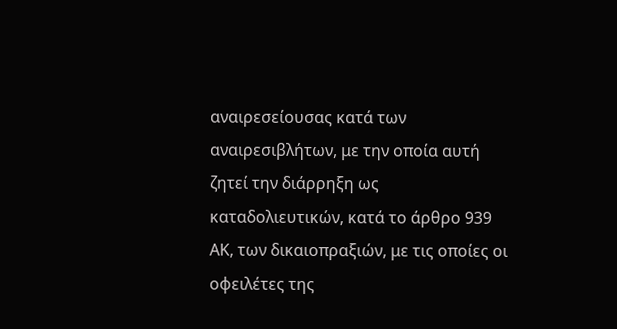αναιρεσείουσας κατά των αναιρεσιβλήτων, με την οποία αυτή ζητεί την διάρρηξη ως καταδολιευτικών, κατά το άρθρο 939 ΑΚ, των δικαιοπραξιών, με τις οποίες οι οφειλέτες της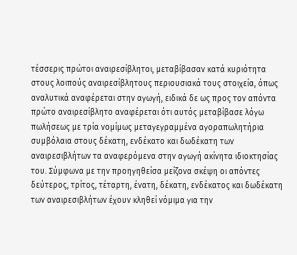τέσσερις πρώτοι αναιρεσίβλητοι, μεταβίβασαν κατά κυριότητα στους λοιπούς αναιρεσίβλητους περιουσιακά τους στοιχεία, όπως αναλυτικά αναφέρεται στην αγωγή, ειδικά δε ως προς τον απόντα πρώτο αναιρεσίβλητο αναφέρεται ότι αυτός μεταβίβασε λόγω πωλήσεως με τρία νομίμως μεταγεγραμμένα αγοραπωλητήρια συμβόλαια στους δέκατη, ενδέκατο και δωδέκατη των αναιρεσιβλήτων τα αναφερόμενα στην αγωγή ακίνητα ιδιοκτησίας του. Σύμφωνα με την προηγηθείσα μείζονα σκέψη οι απόντες δεύτερος, τρίτος, τέταρτη, ένατη, δέκατη, ενδέκατος και δωδέκατη των αναιρεσιβλήτων έχουν κληθεί νόμιμα για την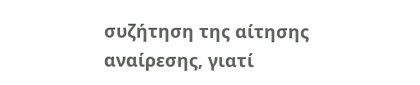συζήτηση της αίτησης αναίρεσης, γιατί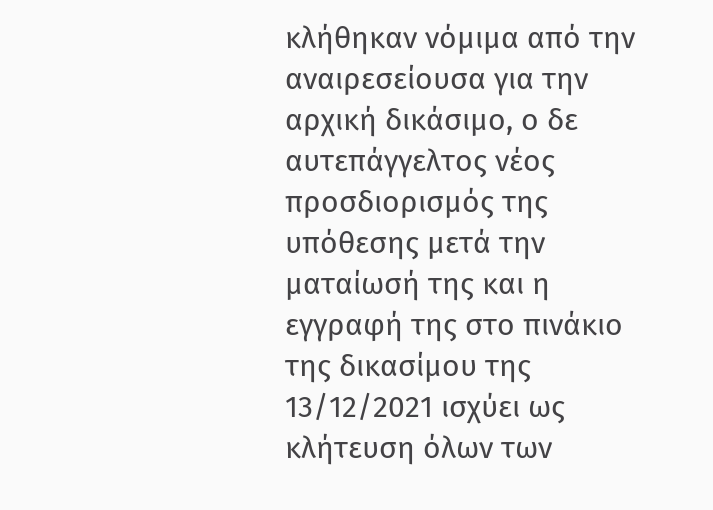κλήθηκαν νόμιμα από την αναιρεσείουσα για την αρχική δικάσιμο, ο δε αυτεπάγγελτος νέος προσδιορισμός της υπόθεσης μετά την ματαίωσή της και η εγγραφή της στο πινάκιο της δικασίμου της 13/12/2021 ισχύει ως κλήτευση όλων των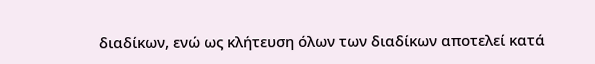διαδίκων, ενώ ως κλήτευση όλων των διαδίκων αποτελεί κατά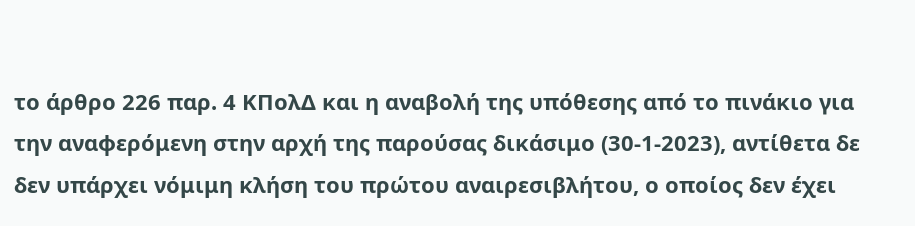το άρθρο 226 παρ. 4 ΚΠολΔ και η αναβολή της υπόθεσης από το πινάκιο για την αναφερόμενη στην αρχή της παρούσας δικάσιμο (30-1-2023), αντίθετα δε δεν υπάρχει νόμιμη κλήση του πρώτου αναιρεσιβλήτου, ο οποίος δεν έχει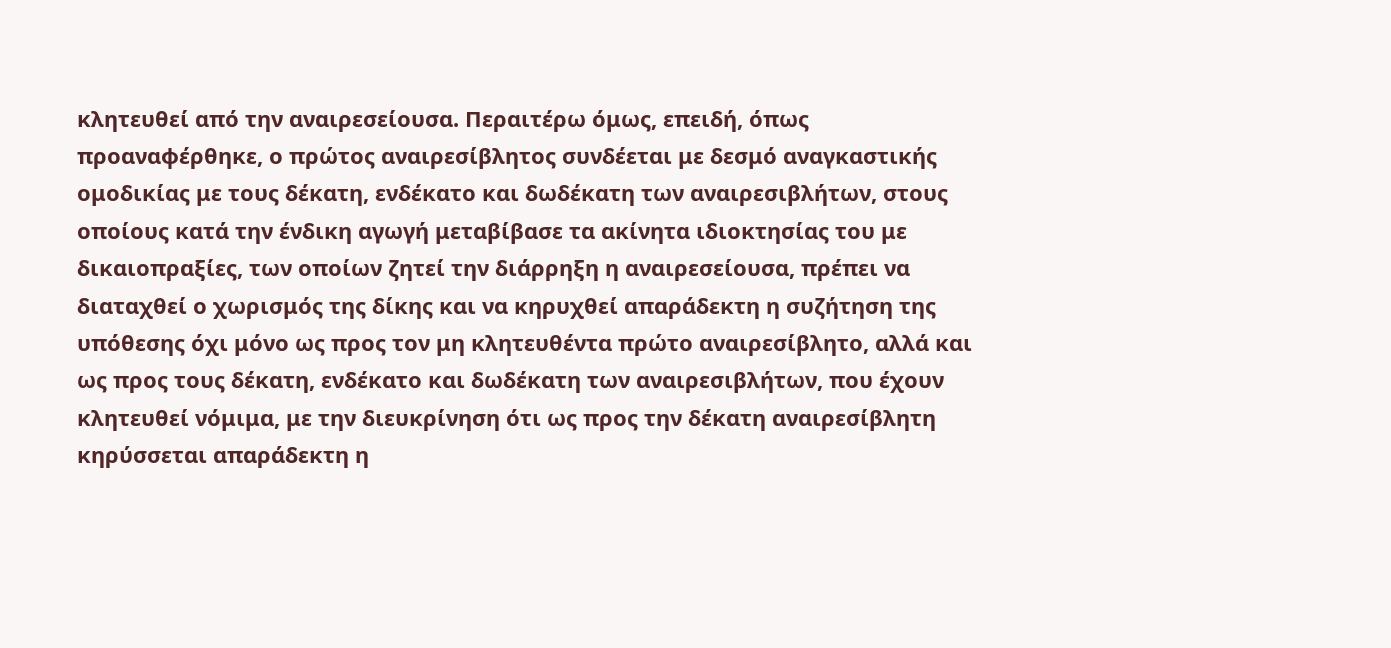κλητευθεί από την αναιρεσείουσα. Περαιτέρω όμως, επειδή, όπως προαναφέρθηκε, ο πρώτος αναιρεσίβλητος συνδέεται με δεσμό αναγκαστικής ομοδικίας με τους δέκατη, ενδέκατο και δωδέκατη των αναιρεσιβλήτων, στους οποίους κατά την ένδικη αγωγή μεταβίβασε τα ακίνητα ιδιοκτησίας του με δικαιοπραξίες, των οποίων ζητεί την διάρρηξη η αναιρεσείουσα, πρέπει να διαταχθεί ο χωρισμός της δίκης και να κηρυχθεί απαράδεκτη η συζήτηση της υπόθεσης όχι μόνο ως προς τον μη κλητευθέντα πρώτο αναιρεσίβλητο, αλλά και ως προς τους δέκατη, ενδέκατο και δωδέκατη των αναιρεσιβλήτων, που έχουν κλητευθεί νόμιμα, με την διευκρίνηση ότι ως προς την δέκατη αναιρεσίβλητη κηρύσσεται απαράδεκτη η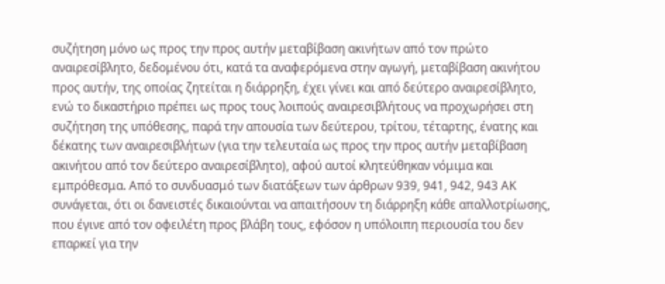συζήτηση μόνο ως προς την προς αυτήν μεταβίβαση ακινήτων από τον πρώτο αναιρεσίβλητο, δεδομένου ότι, κατά τα αναφερόμενα στην αγωγή, μεταβίβαση ακινήτου προς αυτήν, της οποίας ζητείται η διάρρηξη, έχει γίνει και από δεύτερο αναιρεσίβλητο, ενώ το δικαστήριο πρέπει ως προς τους λοιπούς αναιρεσιβλήτους να προχωρήσει στη συζήτηση της υπόθεσης, παρά την απουσία των δεύτερου, τρίτου, τέταρτης, ένατης και δέκατης των αναιρεσιβλήτων (για την τελευταία ως προς την προς αυτήν μεταβίβαση ακινήτου από τον δεύτερο αναιρεσίβλητο), αφού αυτοί κλητεύθηκαν νόμιμα και εμπρόθεσμα. Από το συνδυασμό των διατάξεων των άρθρων 939, 941, 942, 943 ΑΚ συνάγεται, ότι οι δανειστές δικαιούνται να απαιτήσουν τη διάρρηξη κάθε απαλλοτρίωσης, που έγινε από τον οφειλέτη προς βλάβη τους, εφόσον η υπόλοιπη περιουσία του δεν επαρκεί για την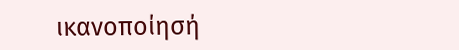ικανοποίησή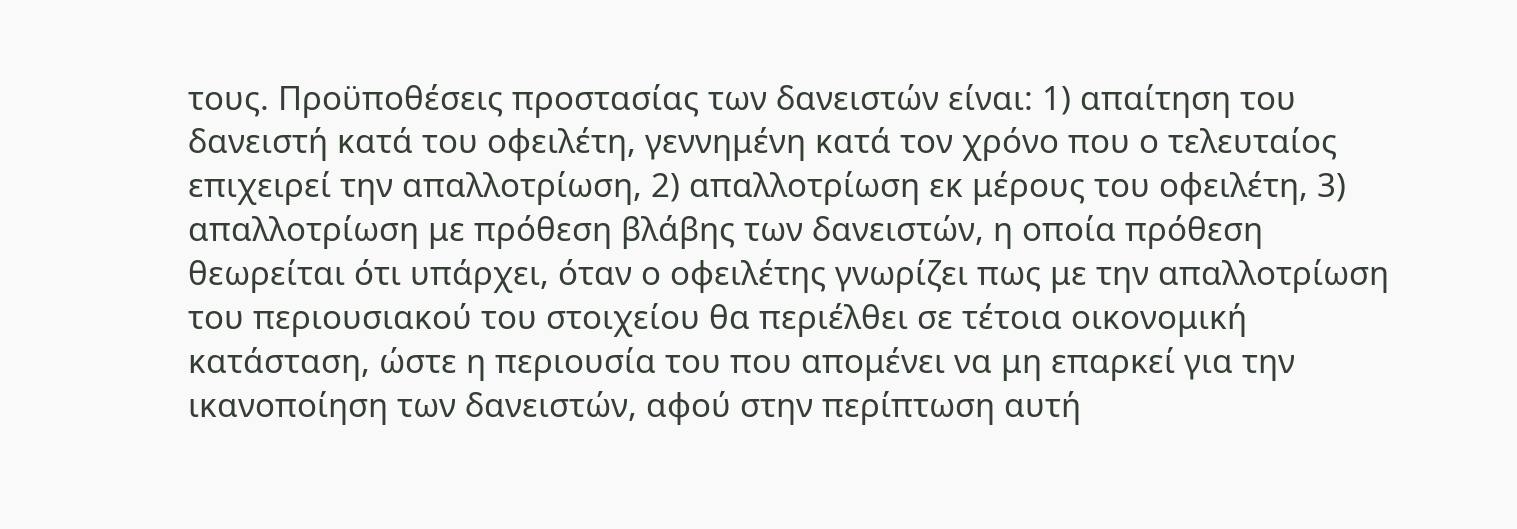τους. Προϋποθέσεις προστασίας των δανειστών είναι: 1) απαίτηση του δανειστή κατά του οφειλέτη, γεννημένη κατά τον χρόνο που ο τελευταίος επιχειρεί την απαλλοτρίωση, 2) απαλλοτρίωση εκ μέρους του οφειλέτη, 3) απαλλοτρίωση με πρόθεση βλάβης των δανειστών, η οποία πρόθεση θεωρείται ότι υπάρχει, όταν ο οφειλέτης γνωρίζει πως με την απαλλοτρίωση του περιουσιακού του στοιχείου θα περιέλθει σε τέτοια οικονομική κατάσταση, ώστε η περιουσία του που απομένει να μη επαρκεί για την ικανοποίηση των δανειστών, αφού στην περίπτωση αυτή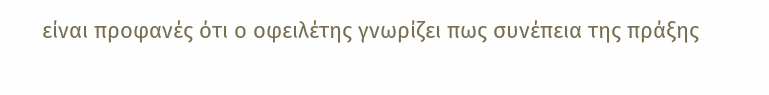είναι προφανές ότι ο οφειλέτης γνωρίζει πως συνέπεια της πράξης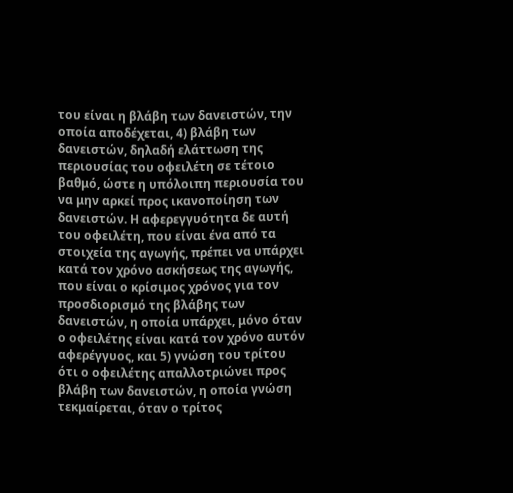του είναι η βλάβη των δανειστών, την οποία αποδέχεται, 4) βλάβη των δανειστών, δηλαδή ελάττωση της περιουσίας του οφειλέτη σε τέτοιο βαθμό, ώστε η υπόλοιπη περιουσία του να μην αρκεί προς ικανοποίηση των δανειστών. Η αφερεγγυότητα δε αυτή του οφειλέτη, που είναι ένα από τα στοιχεία της αγωγής, πρέπει να υπάρχει κατά τον χρόνο ασκήσεως της αγωγής, που είναι ο κρίσιμος χρόνος για τον προσδιορισμό της βλάβης των δανειστών, η οποία υπάρχει, μόνο όταν ο οφειλέτης είναι κατά τον χρόνο αυτόν αφερέγγυος, και 5) γνώση του τρίτου ότι ο οφειλέτης απαλλοτριώνει προς βλάβη των δανειστών, η οποία γνώση τεκμαίρεται, όταν ο τρίτος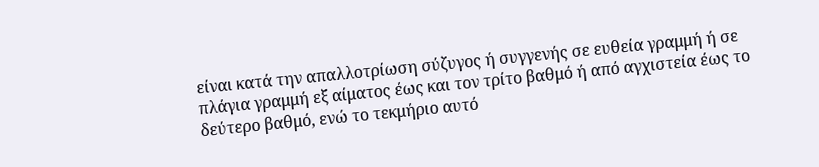είναι κατά την απαλλοτρίωση σύζυγος ή συγγενής σε ευθεία γραμμή ή σε πλάγια γραμμή εξ αίματος έως και τον τρίτο βαθμό ή από αγχιστεία έως το δεύτερο βαθμό, ενώ το τεκμήριο αυτό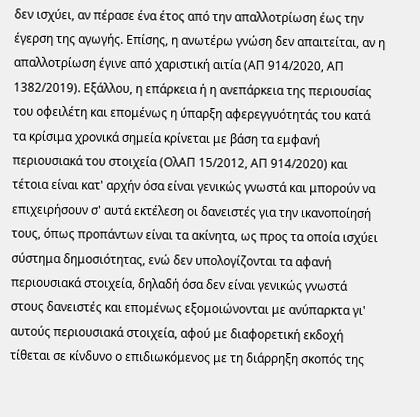δεν ισχύει, αν πέρασε ένα έτος από την απαλλοτρίωση έως την έγερση της αγωγής. Επίσης, η ανωτέρω γνώση δεν απαιτείται, αν η απαλλοτρίωση έγινε από χαριστική αιτία (ΑΠ 914/2020, ΑΠ 1382/2019). Εξάλλου, η επάρκεια ή η ανεπάρκεια της περιουσίας του οφειλέτη και επομένως η ύπαρξη αφερεγγυότητάς του κατά τα κρίσιμα χρονικά σημεία κρίνεται με βάση τα εμφανή περιουσιακά του στοιχεία (ΟλΑΠ 15/2012, ΑΠ 914/2020) και τέτοια είναι κατ' αρχήν όσα είναι γενικώς γνωστά και μπορούν να επιχειρήσουν σ' αυτά εκτέλεση οι δανειστές για την ικανοποίησή τους, όπως προπάντων είναι τα ακίνητα, ως προς τα οποία ισχύει σύστημα δημοσιότητας, ενώ δεν υπολογίζονται τα αφανή περιουσιακά στοιχεία, δηλαδή όσα δεν είναι γενικώς γνωστά στους δανειστές και επομένως εξομοιώνονται με ανύπαρκτα γι' αυτούς περιουσιακά στοιχεία, αφού με διαφορετική εκδοχή τίθεται σε κίνδυνο ο επιδιωκόμενος με τη διάρρηξη σκοπός της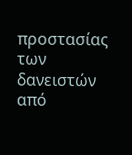προστασίας των δανειστών από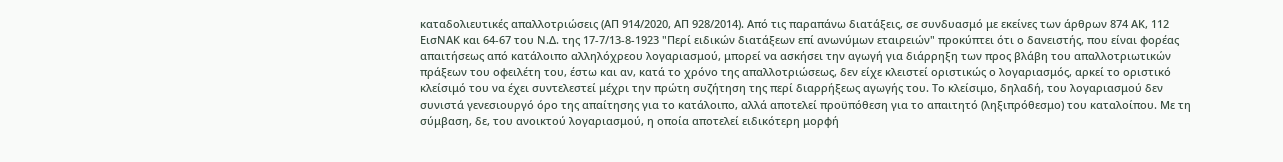καταδολιευτικές απαλλοτριώσεις (ΑΠ 914/2020, ΑΠ 928/2014). Από τις παραπάνω διατάξεις, σε συνδυασμό με εκείνες των άρθρων 874 ΑΚ, 112 ΕισΝΑΚ και 64-67 του Ν.Δ. της 17-7/13-8-1923 "Περί ειδικών διατάξεων επί ανωνύμων εταιρειών" προκύπτει ότι ο δανειστής, που είναι φορέας απαιτήσεως από κατάλοιπο αλληλόχρεου λογαριασμού, μπορεί να ασκήσει την αγωγή για διάρρηξη των προς βλάβη του απαλλοτριωτικών πράξεων του οφειλέτη του, έστω και αν, κατά το χρόνο της απαλλοτριώσεως, δεν είχε κλειστεί οριστικώς ο λογαριασμός, αρκεί το οριστικό κλείσιμό του να έχει συντελεστεί μέχρι την πρώτη συζήτηση της περί διαρρήξεως αγωγής του. Το κλείσιμο, δηλαδή, του λογαριασμού δεν συνιστά γενεσιουργό όρο της απαίτησης για το κατάλοιπο, αλλά αποτελεί προϋπόθεση για το απαιτητό (ληξιπρόθεσμο) του καταλοίπου. Με τη σύμβαση, δε, του ανοικτού λογαριασμού, η οποία αποτελεί ειδικότερη μορφή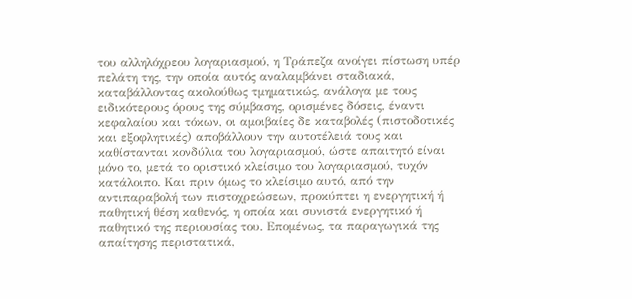του αλληλόχρεου λογαριασμού, η Τράπεζα ανοίγει πίστωση υπέρ πελάτη της, την οποία αυτός αναλαμβάνει σταδιακά, καταβάλλοντας ακολούθως τμηματικώς, ανάλογα με τους ειδικότερους όρους της σύμβασης, ορισμένες δόσεις, έναντι κεφαλαίου και τόκων, οι αμοιβαίες δε καταβολές (πιστοδοτικές και εξοφλητικές) αποβάλλουν την αυτοτέλειά τους και καθίστανται κονδύλια του λογαριασμού, ώστε απαιτητό είναι μόνο το, μετά το οριστικό κλείσιμο του λογαριασμού, τυχόν κατάλοιπο. Και πριν όμως το κλείσιμο αυτό, από την αντιπαραβολή των πιστοχρεώσεων, προκύπτει η ενεργητική ή παθητική θέση καθενός, η οποία και συνιστά ενεργητικό ή παθητικό της περιουσίας του. Επομένως, τα παραγωγικά της απαίτησης περιστατικά,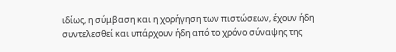ιδίως, η σύμβαση και η χορήγηση των πιστώσεων, έχουν ήδη συντελεσθεί και υπάρχουν ήδη από το χρόνο σύναψης της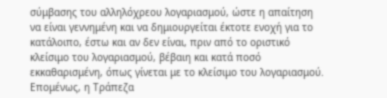σύμβασης του αλληλόχρεου λογαριασμού, ώστε η απαίτηση να είναι γεννημένη και να δημιουργείται έκτοτε ενοχή για το κατάλοιπο, έστω και αν δεν είναι, πριν από το οριστικό κλείσιμο του λογαριασμού, βέβαιη και κατά ποσό εκκαθαρισμένη, όπως γίνεται με το κλείσιμο του λογαριασμού. Επομένως, η Τράπεζα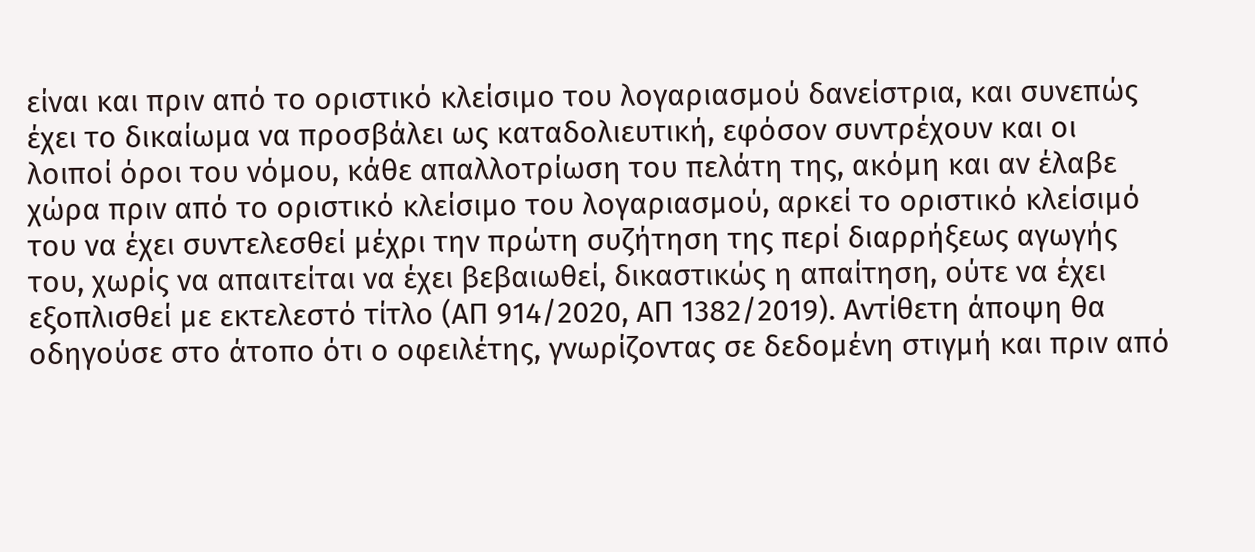είναι και πριν από το οριστικό κλείσιμο του λογαριασμού δανείστρια, και συνεπώς έχει το δικαίωμα να προσβάλει ως καταδολιευτική, εφόσον συντρέχουν και οι λοιποί όροι του νόμου, κάθε απαλλοτρίωση του πελάτη της, ακόμη και αν έλαβε χώρα πριν από το οριστικό κλείσιμο του λογαριασμού, αρκεί το οριστικό κλείσιμό του να έχει συντελεσθεί μέχρι την πρώτη συζήτηση της περί διαρρήξεως αγωγής του, χωρίς να απαιτείται να έχει βεβαιωθεί, δικαστικώς η απαίτηση, ούτε να έχει εξοπλισθεί με εκτελεστό τίτλο (ΑΠ 914/2020, ΑΠ 1382/2019). Αντίθετη άποψη θα οδηγούσε στο άτοπο ότι ο οφειλέτης, γνωρίζοντας σε δεδομένη στιγμή και πριν από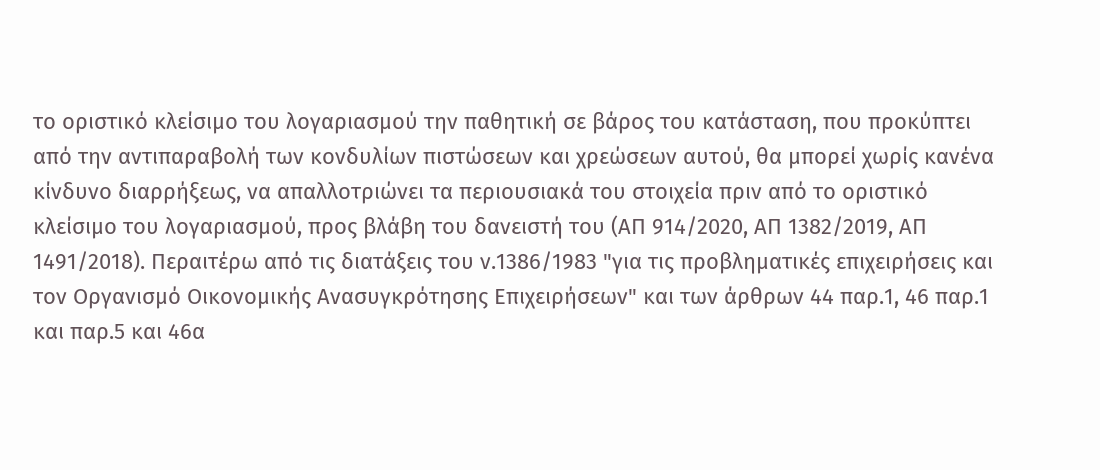το οριστικό κλείσιμο του λογαριασμού την παθητική σε βάρος του κατάσταση, που προκύπτει από την αντιπαραβολή των κονδυλίων πιστώσεων και χρεώσεων αυτού, θα μπορεί χωρίς κανένα κίνδυνο διαρρήξεως, να απαλλοτριώνει τα περιουσιακά του στοιχεία πριν από το οριστικό κλείσιμο του λογαριασμού, προς βλάβη του δανειστή του (ΑΠ 914/2020, ΑΠ 1382/2019, ΑΠ 1491/2018). Περαιτέρω από τις διατάξεις του ν.1386/1983 "για τις προβληματικές επιχειρήσεις και τον Οργανισμό Οικονομικής Ανασυγκρότησης Επιχειρήσεων" και των άρθρων 44 παρ.1, 46 παρ.1 και παρ.5 και 46α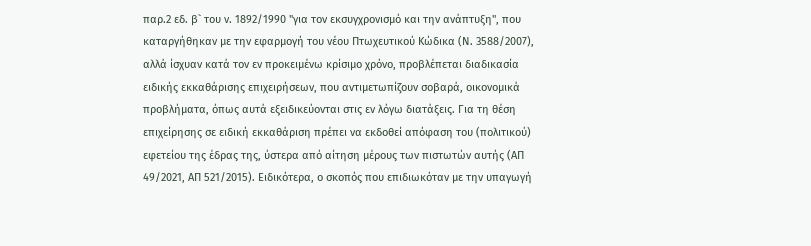παρ.2 εδ. β` του ν. 1892/1990 "για τον εκσυγχρονισμό και την ανάπτυξη", που καταργήθηκαν με την εφαρμογή του νέου Πτωχευτικού Κώδικα (Ν. 3588/2007), αλλά ίσχυαν κατά τον εν προκειμένω κρίσιμο χρόνο, προβλέπεται διαδικασία ειδικής εκκαθάρισης επιχειρήσεων, που αντιμετωπίζουν σοβαρά, οικονομικά προβλήματα, όπως αυτά εξειδικεύονται στις εν λόγω διατάξεις. Για τη θέση επιχείρησης σε ειδική εκκαθάριση πρέπει να εκδοθεί απόφαση του (πολιτικού) εφετείου της έδρας της, ύστερα από αίτηση μέρους των πιστωτών αυτής (ΑΠ 49/2021, ΑΠ 521/2015). Ειδικότερα, ο σκοπός που επιδιωκόταν με την υπαγωγή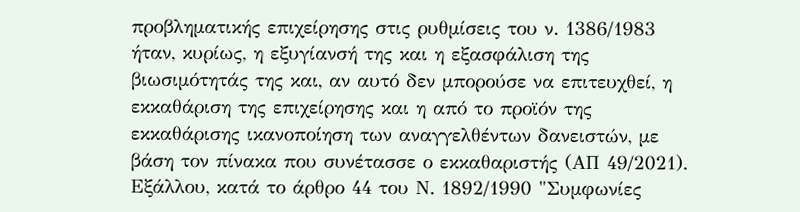προβληματικής επιχείρησης στις ρυθμίσεις του ν. 1386/1983 ήταν, κυρίως, η εξυγίανσή της και η εξασφάλιση της βιωσιμότητάς της και, αν αυτό δεν μπορούσε να επιτευχθεί, η εκκαθάριση της επιχείρησης και η από το προϊόν της εκκαθάρισης ικανοποίηση των αναγγελθέντων δανειστών, με βάση τον πίνακα που συνέτασσε ο εκκαθαριστής (ΑΠ 49/2021). Εξάλλου, κατά το άρθρο 44 του Ν. 1892/1990 "Συμφωνίες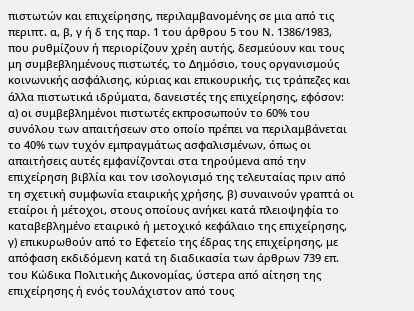πιστωτών και επιχείρησης, περιλαμβανομένης σε μια από τις περιπτ. α, β, γ ή δ της παρ. 1 του άρθρου 5 του Ν. 1386/1983, που ρυθμίζουν ή περιορίζουν χρέη αυτής, δεσμεύουν και τους μη συμβεβλημένους πιστωτές, το Δημόσιο, τους οργανισμούς κοινωνικής ασφάλισης, κύριας και επικουρικής, τις τράπεζες και άλλα πιστωτικά ιδρύματα, δανειστές της επιχείρησης, εφόσον: α) οι συμβεβλημένοι πιστωτές εκπροσωπούν το 60% του συνόλου των απαιτήσεων στο οποίο πρέπει να περιλαμβάνεται το 40% των τυχόν εμπραγμάτως ασφαλισμένων, όπως οι απαιτήσεις αυτές εμφανίζονται στα τηρούμενα από την επιχείρηση βιβλία και τον ισολογισμό της τελευταίας πριν από τη σχετική συμφωνία εταιρικής χρήσης, β) συναινούν γραπτά οι εταίροι ή μέτοχοι, στους οποίους ανήκει κατά πλειοψηφία το καταβεβλημένο εταιρικό ή μετοχικό κεφάλαιο της επιχείρησης, γ) επικυρωθούν από το Εφετείο της έδρας της επιχείρησης, με απόφαση εκδιδόμενη κατά τη διαδικασία των άρθρων 739 επ. του Κώδικα Πολιτικής Δικονομίας, ύστερα από αίτηση της επιχείρησης ή ενός τουλάχιστον από τους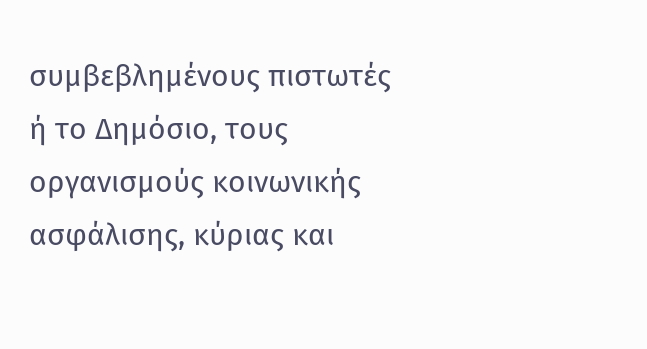συμβεβλημένους πιστωτές ή το Δημόσιο, τους οργανισμούς κοινωνικής ασφάλισης, κύριας και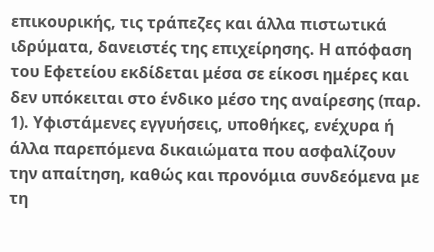επικουρικής, τις τράπεζες και άλλα πιστωτικά ιδρύματα, δανειστές της επιχείρησης. Η απόφαση του Εφετείου εκδίδεται μέσα σε είκοσι ημέρες και δεν υπόκειται στο ένδικο μέσο της αναίρεσης (παρ. 1). Υφιστάμενες εγγυήσεις, υποθήκες, ενέχυρα ή άλλα παρεπόμενα δικαιώματα που ασφαλίζουν την απαίτηση, καθώς και προνόμια συνδεόμενα με τη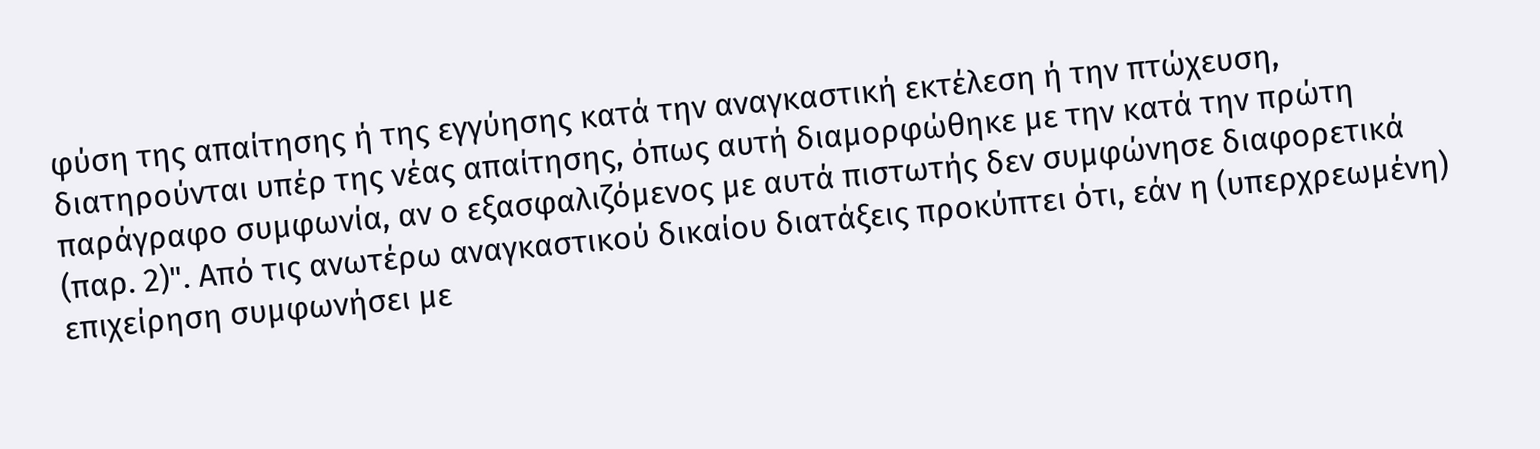φύση της απαίτησης ή της εγγύησης κατά την αναγκαστική εκτέλεση ή την πτώχευση, διατηρούνται υπέρ της νέας απαίτησης, όπως αυτή διαμορφώθηκε με την κατά την πρώτη παράγραφο συμφωνία, αν ο εξασφαλιζόμενος με αυτά πιστωτής δεν συμφώνησε διαφορετικά (παρ. 2)". Από τις ανωτέρω αναγκαστικού δικαίου διατάξεις προκύπτει ότι, εάν η (υπερχρεωμένη) επιχείρηση συμφωνήσει με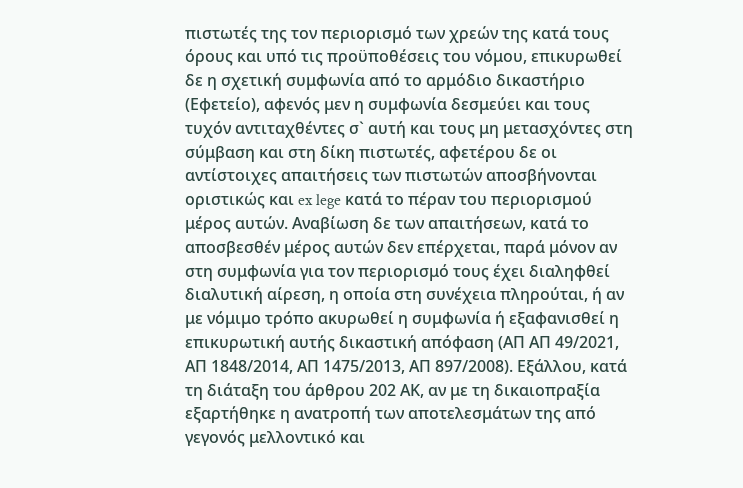πιστωτές της τον περιορισμό των χρεών της κατά τους όρους και υπό τις προϋποθέσεις του νόμου, επικυρωθεί δε η σχετική συμφωνία από το αρμόδιο δικαστήριο (Εφετείο), αφενός μεν η συμφωνία δεσμεύει και τους τυχόν αντιταχθέντες σ` αυτή και τους μη μετασχόντες στη σύμβαση και στη δίκη πιστωτές, αφετέρου δε οι αντίστοιχες απαιτήσεις των πιστωτών αποσβήνονται οριστικώς και ex lege κατά το πέραν του περιορισμού μέρος αυτών. Αναβίωση δε των απαιτήσεων, κατά το αποσβεσθέν μέρος αυτών δεν επέρχεται, παρά μόνον αν στη συμφωνία για τον περιορισμό τους έχει διαληφθεί διαλυτική αίρεση, η οποία στη συνέχεια πληρούται, ή αν με νόμιμο τρόπο ακυρωθεί η συμφωνία ή εξαφανισθεί η επικυρωτική αυτής δικαστική απόφαση (ΑΠ ΑΠ 49/2021, ΑΠ 1848/2014, ΑΠ 1475/2013, ΑΠ 897/2008). Εξάλλου, κατά τη διάταξη του άρθρου 202 ΑΚ, αν με τη δικαιοπραξία εξαρτήθηκε η ανατροπή των αποτελεσμάτων της από γεγονός μελλοντικό και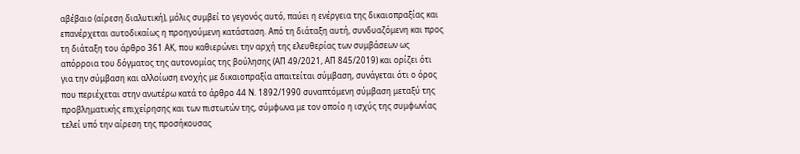αβέβαιο (αίρεση διαλυτική), μόλις συμβεί το γεγονός αυτό, παύει η ενέργεια της δικαιοπραξίας και επανέρχεται αυτοδικαίως η προηγούμενη κατάσταση. Από τη διάταξη αυτή, συνδυαζόμενη και προς τη διάταξη του άρθρο 361 ΑΚ, που καθιερώνει την αρχή της ελευθερίας των συμβάσεων ως απόρροια του δόγματος της αυτονομίας της βούλησης (ΑΠ 49/2021, ΑΠ 845/2019) και ορίζει ότι για την σύμβαση και αλλοίωση ενοχής με δικαιοπραξία απαιτείται σύμβαση, συνάγεται ότι ο όρος που περιέχεται στην ανωτέρω κατά το άρθρο 44 Ν. 1892/1990 συναπτόμενη σύμβαση μεταξύ της προβληματικής επιχείρησης και των πιστωτών της, σύμφωνα με τον οποίο η ισχύς της συμφωνίας τελεί υπό την αίρεση της προσήκουσας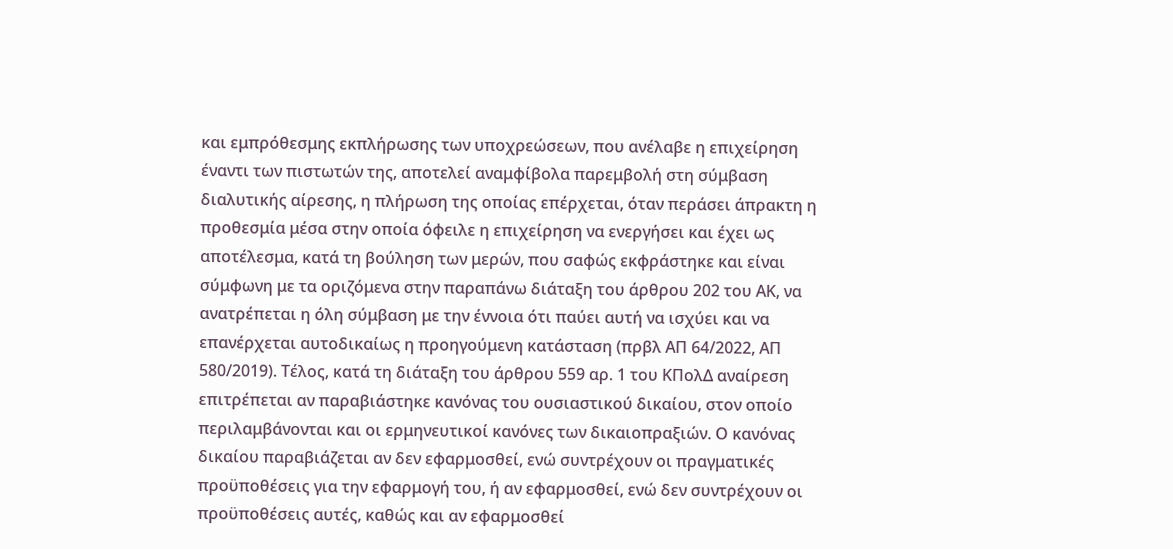και εμπρόθεσμης εκπλήρωσης των υποχρεώσεων, που ανέλαβε η επιχείρηση έναντι των πιστωτών της, αποτελεί αναμφίβολα παρεμβολή στη σύμβαση διαλυτικής αίρεσης, η πλήρωση της οποίας επέρχεται, όταν περάσει άπρακτη η προθεσμία μέσα στην οποία όφειλε η επιχείρηση να ενεργήσει και έχει ως αποτέλεσμα, κατά τη βούληση των μερών, που σαφώς εκφράστηκε και είναι σύμφωνη με τα οριζόμενα στην παραπάνω διάταξη του άρθρου 202 του ΑΚ, να ανατρέπεται η όλη σύμβαση με την έννοια ότι παύει αυτή να ισχύει και να επανέρχεται αυτοδικαίως η προηγούμενη κατάσταση (πρβλ ΑΠ 64/2022, ΑΠ 580/2019). Τέλος, κατά τη διάταξη του άρθρου 559 αρ. 1 του ΚΠολΔ αναίρεση επιτρέπεται αν παραβιάστηκε κανόνας του ουσιαστικού δικαίου, στον οποίο περιλαμβάνονται και οι ερμηνευτικοί κανόνες των δικαιοπραξιών. Ο κανόνας δικαίου παραβιάζεται αν δεν εφαρμοσθεί, ενώ συντρέχουν οι πραγματικές προϋποθέσεις για την εφαρμογή του, ή αν εφαρμοσθεί, ενώ δεν συντρέχουν οι προϋποθέσεις αυτές, καθώς και αν εφαρμοσθεί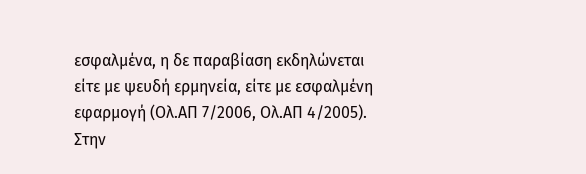εσφαλμένα, η δε παραβίαση εκδηλώνεται είτε με ψευδή ερμηνεία, είτε με εσφαλμένη εφαρμογή (Ολ.ΑΠ 7/2006, Ολ.ΑΠ 4/2005). Στην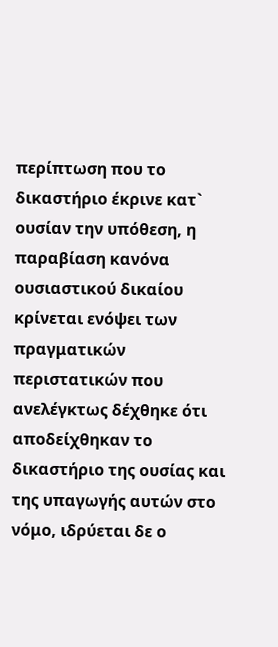περίπτωση που το δικαστήριο έκρινε κατ` ουσίαν την υπόθεση, η παραβίαση κανόνα ουσιαστικού δικαίου κρίνεται ενόψει των πραγματικών περιστατικών που ανελέγκτως δέχθηκε ότι αποδείχθηκαν το δικαστήριο της ουσίας και της υπαγωγής αυτών στο νόμο, ιδρύεται δε ο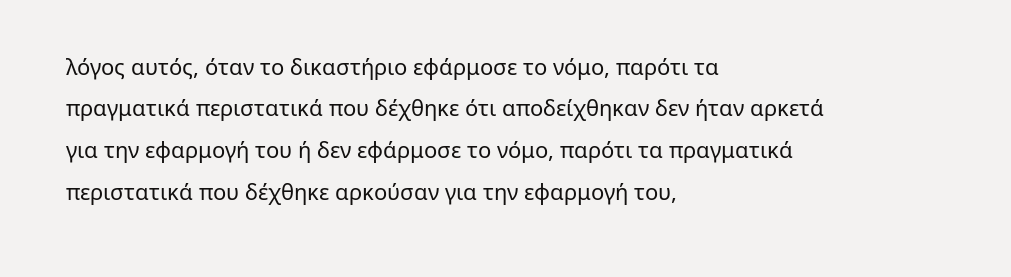λόγος αυτός, όταν το δικαστήριο εφάρμοσε το νόμο, παρότι τα πραγματικά περιστατικά που δέχθηκε ότι αποδείχθηκαν δεν ήταν αρκετά για την εφαρμογή του ή δεν εφάρμοσε το νόμο, παρότι τα πραγματικά περιστατικά που δέχθηκε αρκούσαν για την εφαρμογή του,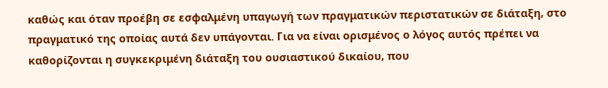καθώς και όταν προέβη σε εσφαλμένη υπαγωγή των πραγματικών περιστατικών σε διάταξη, στο πραγματικό της οποίας αυτά δεν υπάγονται. Για να είναι ορισμένος ο λόγος αυτός πρέπει να καθορίζονται η συγκεκριμένη διάταξη του ουσιαστικού δικαίου, που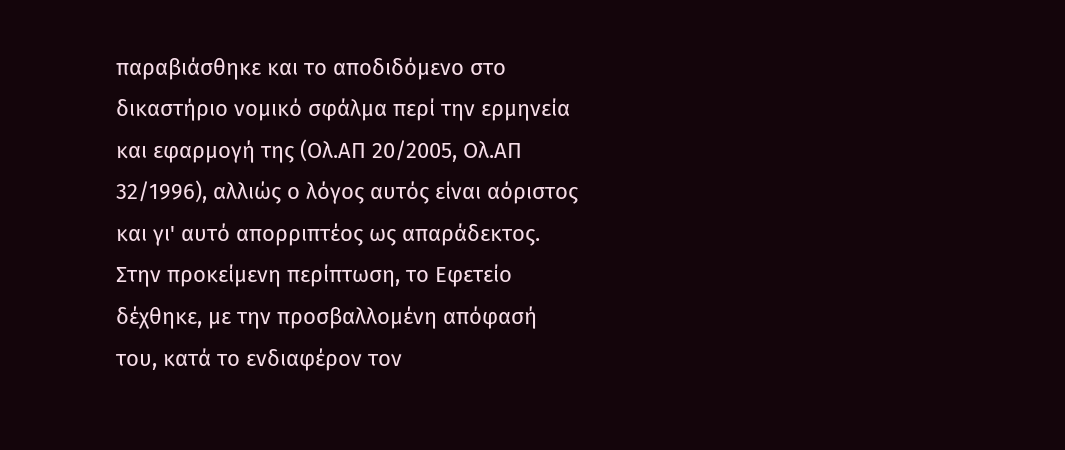παραβιάσθηκε και το αποδιδόμενο στο δικαστήριο νομικό σφάλμα περί την ερμηνεία και εφαρμογή της (Ολ.ΑΠ 20/2005, Ολ.ΑΠ 32/1996), αλλιώς ο λόγος αυτός είναι αόριστος και γι' αυτό απορριπτέος ως απαράδεκτος. Στην προκείμενη περίπτωση, το Εφετείο δέχθηκε, με την προσβαλλομένη απόφασή του, κατά το ενδιαφέρον τον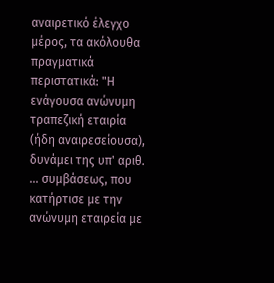αναιρετικό έλεγχο μέρος, τα ακόλουθα πραγματικά περιστατικά: "Η ενάγουσα ανώνυμη τραπεζική εταιρία (ήδη αναιρεσείουσα), δυνάμει της υπ' αριθ. ... συμβάσεως, που κατήρτισε με την ανώνυμη εταιρεία με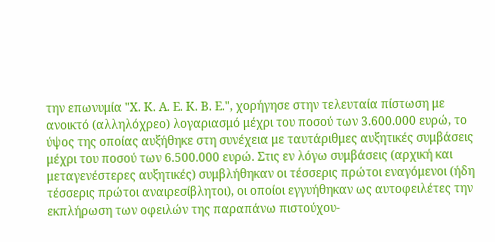την επωνυμία "Χ. Κ. Α. Ε. Κ. Β. Ε.", χορήγησε στην τελευταία πίστωση με ανοικτό (αλληλόχρεο) λογαριασμό μέχρι του ποσού των 3.600.000 ευρώ, το ύψος της οποίας αυξήθηκε στη συνέχεια με ταυτάριθμες αυξητικές συμβάσεις μέχρι του ποσού των 6.500.000 ευρώ. Στις εν λόγω συμβάσεις (αρχική και μεταγενέστερες αυξητικές) συμβλήθηκαν οι τέσσερις πρώτοι εναγόμενοι (ήδη τέσσερις πρώτοι αναιρεσίβλητοι), οι οποίοι εγγυήθηκαν ως αυτοφειλέτες την εκπλήρωση των οφειλών της παραπάνω πιστούχου-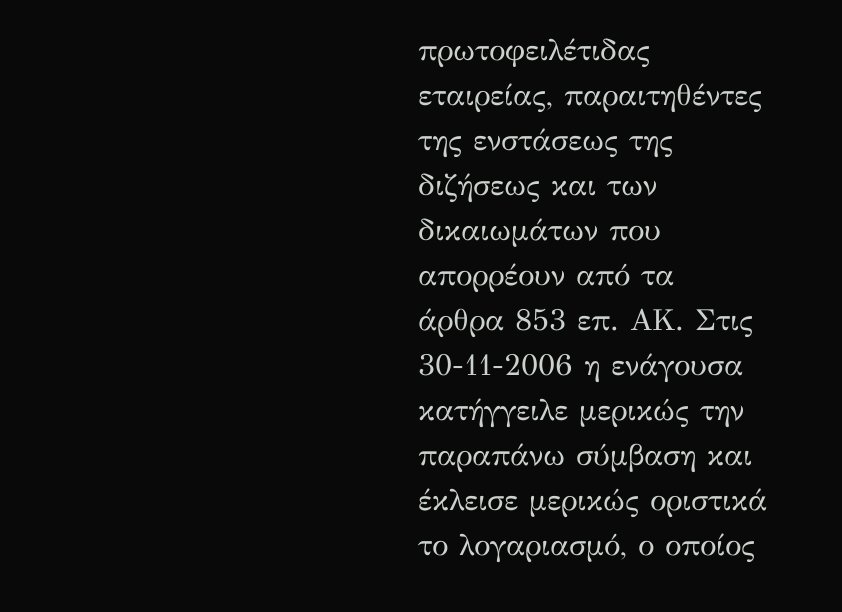πρωτοφειλέτιδας εταιρείας, παραιτηθέντες της ενστάσεως της διζήσεως και των δικαιωμάτων που απορρέουν από τα άρθρα 853 επ. ΑΚ. Στις 30-11-2006 η ενάγουσα κατήγγειλε μερικώς την παραπάνω σύμβαση και έκλεισε μερικώς οριστικά το λογαριασμό, ο οποίος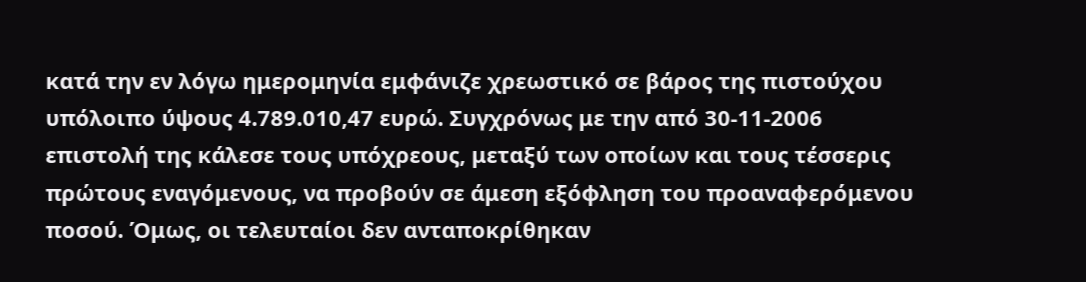κατά την εν λόγω ημερομηνία εμφάνιζε χρεωστικό σε βάρος της πιστούχου υπόλοιπο ύψους 4.789.010,47 ευρώ. Συγχρόνως με την από 30-11-2006 επιστολή της κάλεσε τους υπόχρεους, μεταξύ των οποίων και τους τέσσερις πρώτους εναγόμενους, να προβούν σε άμεση εξόφληση του προαναφερόμενου ποσού. Όμως, οι τελευταίοι δεν ανταποκρίθηκαν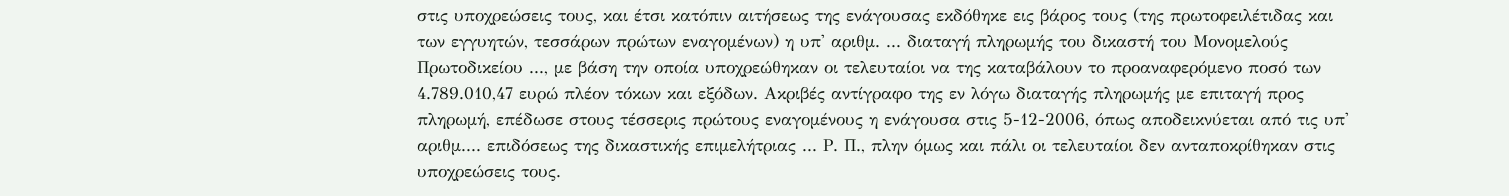στις υποχρεώσεις τους, και έτσι κατόπιν αιτήσεως της ενάγουσας εκδόθηκε εις βάρος τους (της πρωτοφειλέτιδας και των εγγυητών, τεσσάρων πρώτων εναγομένων) η υπ' αριθμ. ... διαταγή πληρωμής του δικαστή του Μονομελούς Πρωτοδικείου ..., με βάση την οποία υποχρεώθηκαν οι τελευταίοι να της καταβάλουν το προαναφερόμενο ποσό των 4.789.010,47 ευρώ πλέον τόκων και εξόδων. Ακριβές αντίγραφο της εν λόγω διαταγής πληρωμής με επιταγή προς πληρωμή, επέδωσε στους τέσσερις πρώτους εναγομένους η ενάγουσα στις 5-12-2006, όπως αποδεικνύεται από τις υπ' αριθμ.... επιδόσεως της δικαστικής επιμελήτριας ... Ρ. Π., πλην όμως και πάλι οι τελευταίοι δεν ανταποκρίθηκαν στις υποχρεώσεις τους.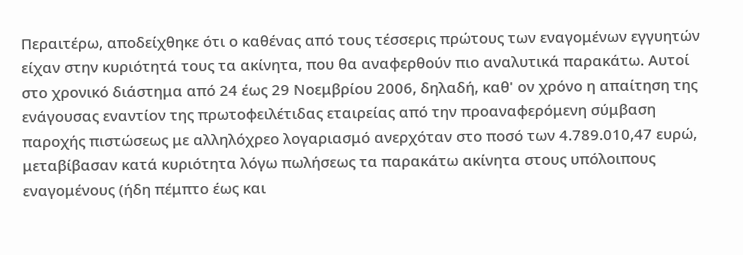Περαιτέρω, αποδείχθηκε ότι ο καθένας από τους τέσσερις πρώτους των εναγομένων εγγυητών είχαν στην κυριότητά τους τα ακίνητα, που θα αναφερθούν πιο αναλυτικά παρακάτω. Αυτοί στο χρονικό διάστημα από 24 έως 29 Νοεμβρίου 2006, δηλαδή, καθ' ον χρόνο η απαίτηση της ενάγουσας εναντίον της πρωτοφειλέτιδας εταιρείας από την προαναφερόμενη σύμβαση παροχής πιστώσεως με αλληλόχρεο λογαριασμό ανερχόταν στο ποσό των 4.789.010,47 ευρώ, μεταβίβασαν κατά κυριότητα λόγω πωλήσεως τα παρακάτω ακίνητα στους υπόλοιπους εναγομένους (ήδη πέμπτο έως και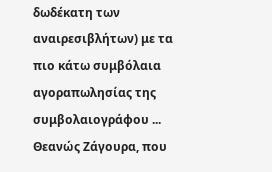δωδέκατη των αναιρεσιβλήτων) με τα πιο κάτω συμβόλαια αγοραπωλησίας της συμβολαιογράφου ... Θεανώς Ζάγουρα, που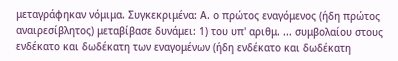μεταγράφηκαν νόμιμα. Συγκεκριμένα: Α. ο πρώτος εναγόμενος (ήδη πρώτος αναιρεσίβλητος) μεταβίβασε δυνάμει: 1) του υπ' αριθμ. ... συμβολαίου στους ενδέκατο και δωδέκατη των εναγομένων (ήδη ενδέκατο και δωδέκατη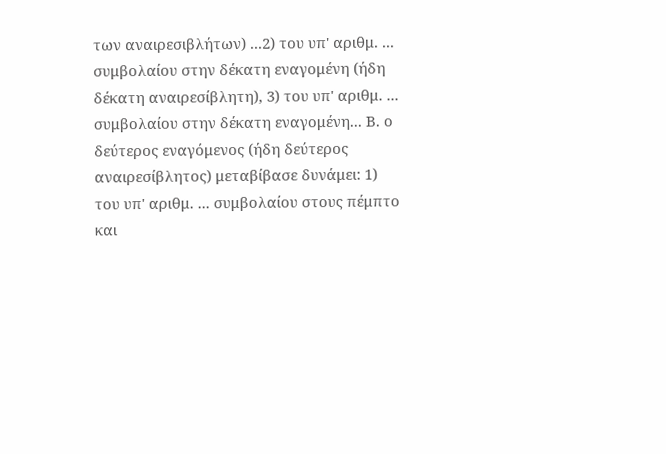των αναιρεσιβλήτων) ...2) του υπ' αριθμ. ... συμβολαίου στην δέκατη εναγομένη (ήδη δέκατη αναιρεσίβλητη), 3) του υπ' αριθμ. ... συμβολαίου στην δέκατη εναγομένη... Β. ο δεύτερος εναγόμενος (ήδη δεύτερος αναιρεσίβλητος) μεταβίβασε δυνάμει: 1) του υπ' αριθμ. ... συμβολαίου στους πέμπτο και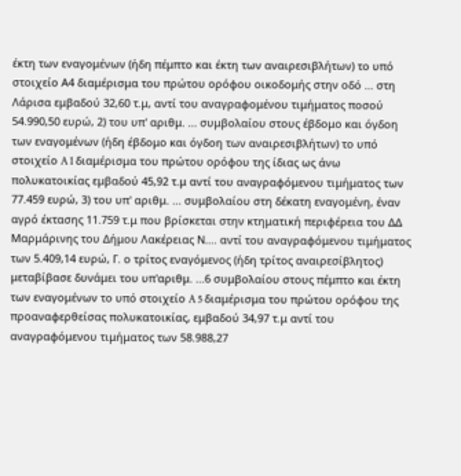έκτη των εναγομένων (ήδη πέμπτο και έκτη των αναιρεσιβλήτων) το υπό στοιχείο Α4 διαμέρισμα του πρώτου ορόφου οικοδομής στην οδό ... στη Λάρισα εμβαδού 32,60 τ.μ, αντί του αναγραφομένου τιμήματος ποσού 54.990,50 ευρώ, 2) του υπ' αριθμ. ... συμβολαίου στους έβδομο και όγδοη των εναγομένων (ήδη έβδομο και όγδοη των αναιρεσιβλήτων) το υπό στοιχείο A 1 διαμέρισμα του πρώτου ορόφου της ίδιας ως άνω πολυκατοικίας εμβαδού 45,92 τ.μ αντί του αναγραφόμενου τιμήματος των 77.459 ευρώ, 3) του υπ' αριθμ. ... συμβολαίου στη δέκατη εναγομένη, έναν αγρό έκτασης 11.759 τ.μ που βρίσκεται στην κτηματική περιφέρεια του ΔΔ Μαρμάρινης του Δήμου Λακέρειας Ν.... αντί του αναγραφόμενου τιμήματος των 5.409,14 ευρώ, Γ. ο τρίτος εναγόμενος (ήδη τρίτος αναιρεσίβλητος) μεταβίβασε δυνάμει του υπ'αριθμ. ...6 συμβολαίου στους πέμπτο και έκτη των εναγομένων το υπό στοιχείο A 5 διαμέρισμα του πρώτου ορόφου της προαναφερθείσας πολυκατοικίας, εμβαδού 34,97 τ.μ αντί του αναγραφόμενου τιμήματος των 58.988,27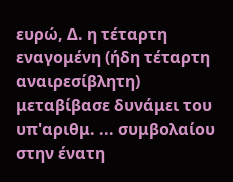ευρώ, Δ. η τέταρτη εναγομένη (ήδη τέταρτη αναιρεσίβλητη) μεταβίβασε δυνάμει του υπ'αριθμ. ... συμβολαίου στην ένατη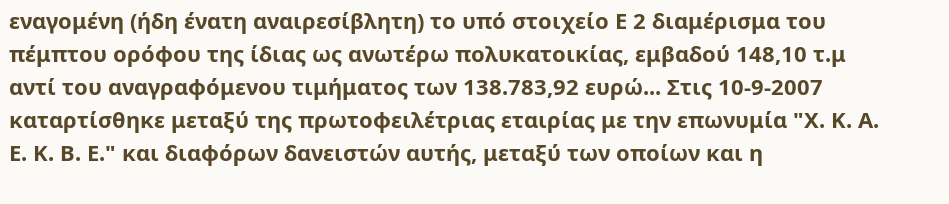εναγομένη (ήδη ένατη αναιρεσίβλητη) το υπό στοιχείο Ε 2 διαμέρισμα του πέμπτου ορόφου της ίδιας ως ανωτέρω πολυκατοικίας, εμβαδού 148,10 τ.μ αντί του αναγραφόμενου τιμήματος των 138.783,92 ευρώ... Στις 10-9-2007 καταρτίσθηκε μεταξύ της πρωτοφειλέτριας εταιρίας με την επωνυμία "Χ. Κ. Α. Ε. Κ. Β. Ε." και διαφόρων δανειστών αυτής, μεταξύ των οποίων και η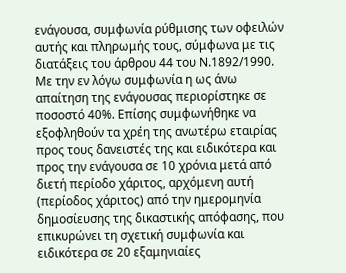ενάγουσα, συμφωνία ρύθμισης των οφειλών αυτής και πληρωμής τους, σύμφωνα με τις διατάξεις του άρθρου 44 του Ν.1892/1990. Με την εν λόγω συμφωνία η ως άνω απαίτηση της ενάγουσας περιορίστηκε σε ποσοστό 40%. Επίσης συμφωνήθηκε να εξοφληθούν τα χρέη της ανωτέρω εταιρίας προς τους δανειστές της και ειδικότερα και προς την ενάγουσα σε 10 χρόνια μετά από διετή περίοδο χάριτος, αρχόμενη αυτή (περίοδος χάριτος) από την ημερομηνία δημοσίευσης της δικαστικής απόφασης, που επικυρώνει τη σχετική συμφωνία και ειδικότερα σε 20 εξαμηνιαίες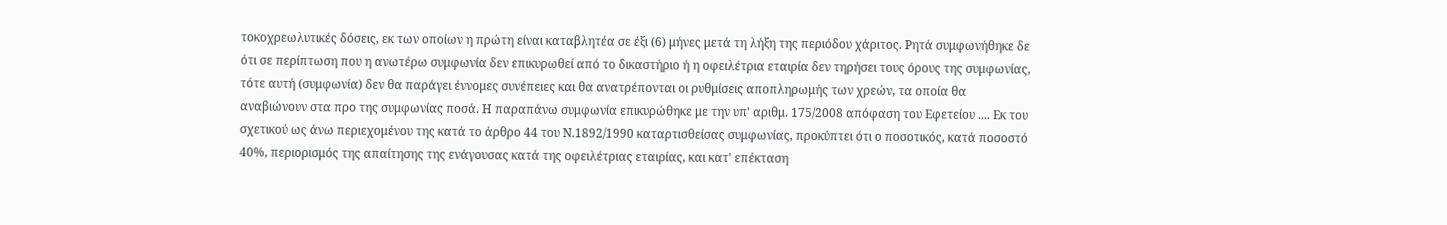τοκοχρεωλυτικές δόσεις, εκ των οποίων η πρώτη είναι καταβλητέα σε έξι (6) μήνες μετά τη λήξη της περιόδου χάριτος. Ρητά συμφωνήθηκε δε ότι σε περίπτωση που η ανωτέρω συμφωνία δεν επικυρωθεί από το δικαστήριο ή η οφειλέτρια εταιρία δεν τηρήσει τους όρους της συμφωνίας, τότε αυτή (συμφωνία) δεν θα παράγει έννομες συνέπειες και θα ανατρέπονται οι ρυθμίσεις αποπληρωμής των χρεών, τα οποία θα αναβιώνουν στα προ της συμφωνίας ποσά. Η παραπάνω συμφωνία επικυρώθηκε με την υπ' αριθμ. 175/2008 απόφαση του Εφετείου .... Εκ του σχετικού ως άνω περιεχομένου της κατά το άρθρο 44 του Ν.1892/1990 καταρτισθείσας συμφωνίας, προκύπτει ότι ο ποσοτικός, κατά ποσοστό 40%, περιορισμός της απαίτησης της ενάγουσας κατά της οφειλέτριας εταιρίας, και κατ' επέκταση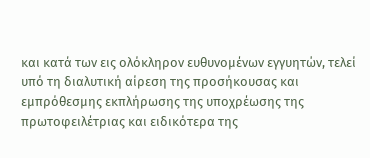και κατά των εις ολόκληρον ευθυνομένων εγγυητών, τελεί υπό τη διαλυτική αίρεση της προσήκουσας και εμπρόθεσμης εκπλήρωσης της υποχρέωσης της πρωτοφειλέτριας και ειδικότερα της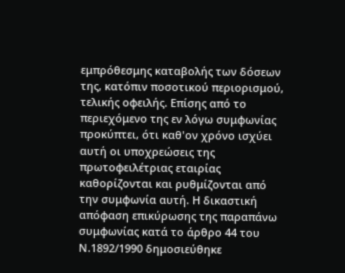εμπρόθεσμης καταβολής των δόσεων της, κατόπιν ποσοτικού περιορισμού, τελικής οφειλής. Επίσης από το περιεχόμενο της εν λόγω συμφωνίας προκύπτει, ότι καθ'ον χρόνο ισχύει αυτή οι υποχρεώσεις της πρωτοφειλέτριας εταιρίας καθορίζονται και ρυθμίζονται από την συμφωνία αυτή. Η δικαστική απόφαση επικύρωσης της παραπάνω συμφωνίας κατά το άρθρο 44 του Ν.1892/1990 δημοσιεύθηκε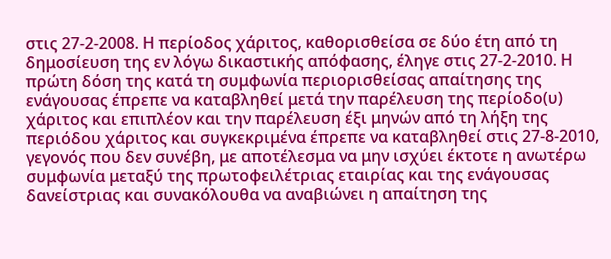στις 27-2-2008. Η περίοδος χάριτος, καθορισθείσα σε δύο έτη από τη δημοσίευση της εν λόγω δικαστικής απόφασης, έληγε στις 27-2-2010. Η πρώτη δόση της κατά τη συμφωνία περιορισθείσας απαίτησης της ενάγουσας έπρεπε να καταβληθεί μετά την παρέλευση της περίοδο(υ) χάριτος και επιπλέον και την παρέλευση έξι μηνών από τη λήξη της περιόδου χάριτος και συγκεκριμένα έπρεπε να καταβληθεί στις 27-8-2010, γεγονός που δεν συνέβη, με αποτέλεσμα να μην ισχύει έκτοτε η ανωτέρω συμφωνία μεταξύ της πρωτοφειλέτριας εταιρίας και της ενάγουσας δανείστριας και συνακόλουθα να αναβιώνει η απαίτηση της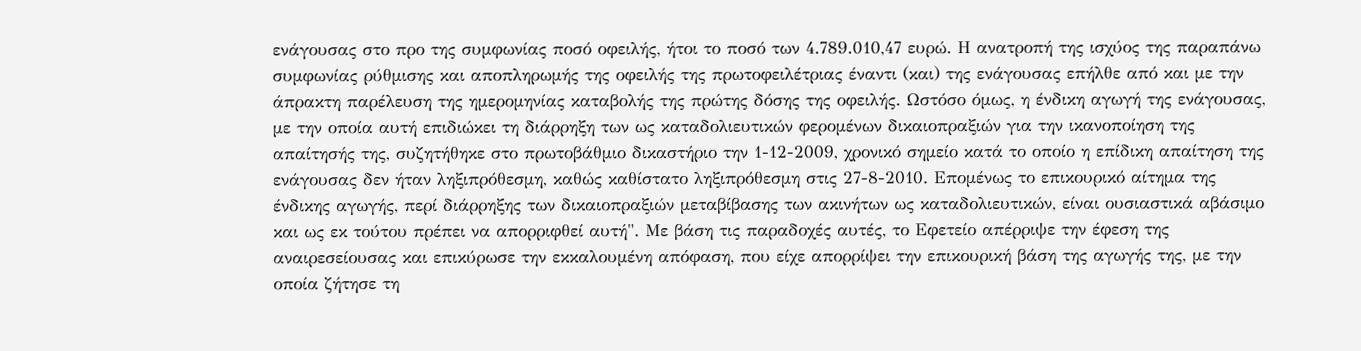ενάγουσας στο προ της συμφωνίας ποσό οφειλής, ήτοι το ποσό των 4.789.010,47 ευρώ. Η ανατροπή της ισχύος της παραπάνω συμφωνίας ρύθμισης και αποπληρωμής της οφειλής της πρωτοφειλέτριας έναντι (και) της ενάγουσας επήλθε από και με την άπρακτη παρέλευση της ημερομηνίας καταβολής της πρώτης δόσης της οφειλής. Ωστόσο όμως, η ένδικη αγωγή της ενάγουσας, με την οποία αυτή επιδιώκει τη διάρρηξη των ως καταδολιευτικών φερομένων δικαιοπραξιών για την ικανοποίηση της απαίτησής της, συζητήθηκε στο πρωτοβάθμιο δικαστήριο την 1-12-2009, χρονικό σημείο κατά το οποίο η επίδικη απαίτηση της ενάγουσας δεν ήταν ληξιπρόθεσμη, καθώς καθίστατο ληξιπρόθεσμη στις 27-8-2010. Επομένως το επικουρικό αίτημα της ένδικης αγωγής, περί διάρρηξης των δικαιοπραξιών μεταβίβασης των ακινήτων ως καταδολιευτικών, είναι ουσιαστικά αβάσιμο και ως εκ τούτου πρέπει να απορριφθεί αυτή". Με βάση τις παραδοχές αυτές, το Εφετείο απέρριψε την έφεση της αναιρεσείουσας και επικύρωσε την εκκαλουμένη απόφαση, που είχε απορρίψει την επικουρική βάση της αγωγής της, με την οποία ζήτησε τη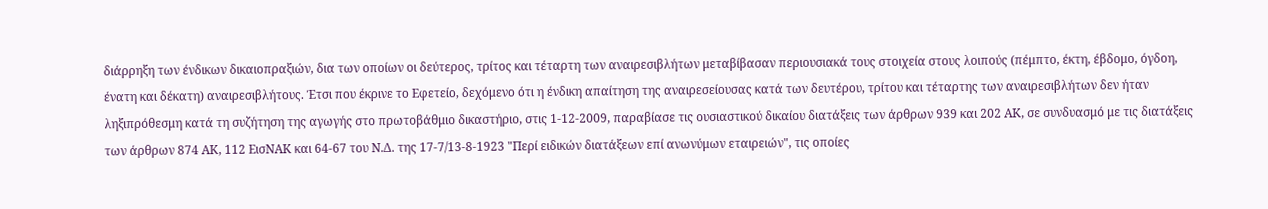διάρρηξη των ένδικων δικαιοπραξιών, δια των οποίων οι δεύτερος, τρίτος και τέταρτη των αναιρεσιβλήτων μεταβίβασαν περιουσιακά τους στοιχεία στους λοιπούς (πέμπτο, έκτη, έβδομο, όγδοη, ένατη και δέκατη) αναιρεσιβλήτους. Έτσι που έκρινε το Εφετείο, δεχόμενο ότι η ένδικη απαίτηση της αναιρεσείουσας κατά των δευτέρου, τρίτου και τέταρτης των αναιρεσιβλήτων δεν ήταν ληξιπρόθεσμη κατά τη συζήτηση της αγωγής στο πρωτοβάθμιο δικαστήριο, στις 1-12-2009, παραβίασε τις ουσιαστικού δικαίου διατάξεις των άρθρων 939 και 202 ΑΚ, σε συνδυασμό με τις διατάξεις των άρθρων 874 ΑΚ, 112 ΕισΝΑΚ και 64-67 του Ν.Δ. της 17-7/13-8-1923 "Περί ειδικών διατάξεων επί ανωνύμων εταιρειών", τις οποίες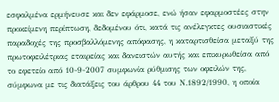εσφαλμένα ερμήνευσε και δεν εφάρμοσε, ενώ ήσαν εφαρμοστέες στην προκείμενη περίπτωση, δεδομένου ότι, κατά τις ανέλεγκτες ουσιαστικές παραδοχές της προσβαλλόμενης απόφασης, η καταρτισθείσα μεταξύ της πρωτοφειλέτριας εταιρείας και δανειστών αυτής και επικυρωθείσα από το εφετείο από 10-9-2007 συμφωνία ρύθμισης των οφειλών της, σύμφωνα με τις διατάξεις του άρθρου 44 του Ν.1892/1990, η οποία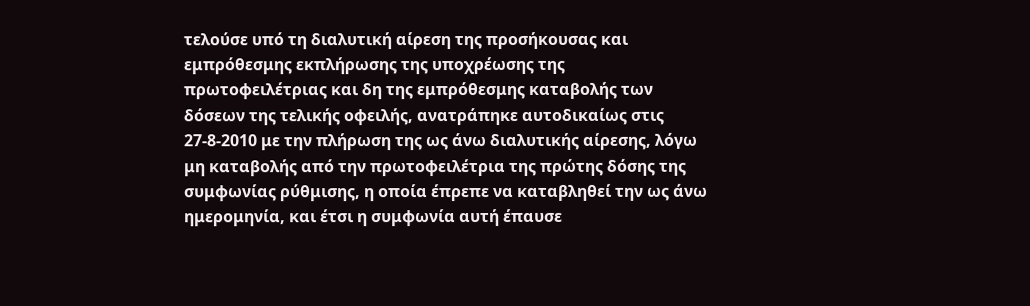τελούσε υπό τη διαλυτική αίρεση της προσήκουσας και εμπρόθεσμης εκπλήρωσης της υποχρέωσης της πρωτοφειλέτριας και δη της εμπρόθεσμης καταβολής των δόσεων της τελικής οφειλής, ανατράπηκε αυτοδικαίως στις 27-8-2010 με την πλήρωση της ως άνω διαλυτικής αίρεσης, λόγω μη καταβολής από την πρωτοφειλέτρια της πρώτης δόσης της συμφωνίας ρύθμισης, η οποία έπρεπε να καταβληθεί την ως άνω ημερομηνία, και έτσι η συμφωνία αυτή έπαυσε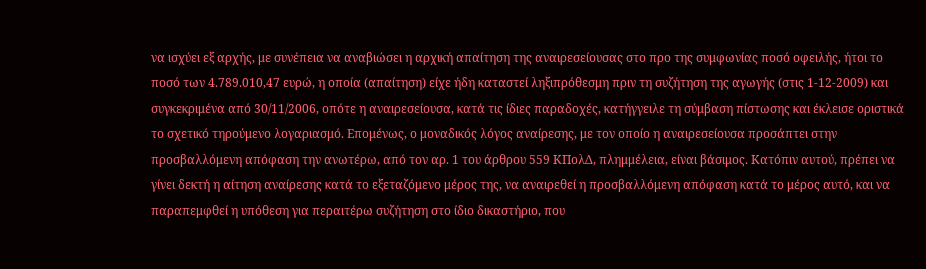να ισχύει εξ αρχής, με συνέπεια να αναβιώσει η αρχική απαίτηση της αναιρεσείουσας στο προ της συμφωνίας ποσό οφειλής, ήτοι το ποσό των 4.789.010,47 ευρώ, η οποία (απαίτηση) είχε ήδη καταστεί ληξιπρόθεσμη πριν τη συζήτηση της αγωγής (στις 1-12-2009) και συγκεκριμένα από 30/11/2006, οπότε η αναιρεσείουσα, κατά τις ίδιες παραδοχές, κατήγγειλε τη σύμβαση πίστωσης και έκλεισε οριστικά το σχετικό τηρούμενο λογαριασμό. Επομένως, ο μοναδικός λόγος αναίρεσης, με τον οποίο η αναιρεσείουσα προσάπτει στην προσβαλλόμενη απόφαση την ανωτέρω, από τον αρ. 1 του άρθρου 559 ΚΠολΔ, πλημμέλεια, είναι βάσιμος. Κατόπιν αυτού, πρέπει να γίνει δεκτή η αίτηση αναίρεσης κατά το εξεταζόμενο μέρος της, να αναιρεθεί η προσβαλλόμενη απόφαση κατά το μέρος αυτό, και να παραπεμφθεί η υπόθεση για περαιτέρω συζήτηση στο ίδιο δικαστήριο, που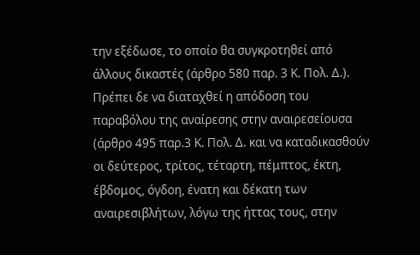την εξέδωσε, το οποίο θα συγκροτηθεί από άλλους δικαστές (άρθρο 580 παρ. 3 Κ. Πολ. Δ.). Πρέπει δε να διαταχθεί η απόδοση του παραβόλου της αναίρεσης στην αναιρεσείουσα (άρθρο 495 παρ.3 Κ. Πολ. Δ. και να καταδικασθούν οι δεύτερος, τρίτος, τέταρτη, πέμπτος, έκτη, έβδομος, όγδοη, ένατη και δέκατη των αναιρεσιβλήτων, λόγω της ήττας τους, στην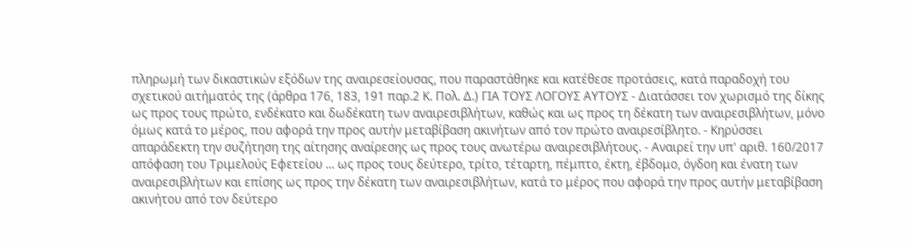πληρωμή των δικαστικών εξόδων της αναιρεσείουσας, που παραστάθηκε και κατέθεσε προτάσεις, κατά παραδοχή του σχετικού αιτήματός της (άρθρα 176, 183, 191 παρ.2 Κ. Πολ. Δ.) ΓΙΑ ΤΟΥΣ ΛΟΓΟΥΣ ΑΥΤΟΥΣ - Διατάσσει τον χωρισμό της δίκης ως προς τους πρώτο, ενδέκατο και δωδέκατη των αναιρεσιβλήτων, καθώς και ως προς τη δέκατη των αναιρεσιβλήτων, μόνο όμως κατά το μέρος, που αφορά την προς αυτήν μεταβίβαση ακινήτων από τον πρώτο αναιρεσίβλητο. - Κηρύσσει απαράδεκτη την συζήτηση της αίτησης αναίρεσης ως προς τους ανωτέρω αναιρεσιβλήτους. - Αναιρεί την υπ' αριθ. 160/2017 απόφαση του Τριμελούς Εφετείου ... ως προς τους δεύτερο, τρίτο, τέταρτη, πέμπτο, έκτη, έβδομο, όγδοη και ένατη των αναιρεσιβλήτων και επίσης ως προς την δέκατη των αναιρεσιβλήτων, κατά το μέρος που αφορά την προς αυτήν μεταβίβαση ακινήτου από τον δεύτερο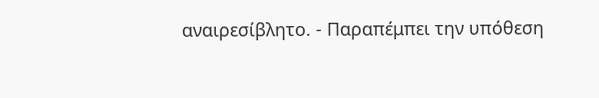αναιρεσίβλητο. - Παραπέμπει την υπόθεση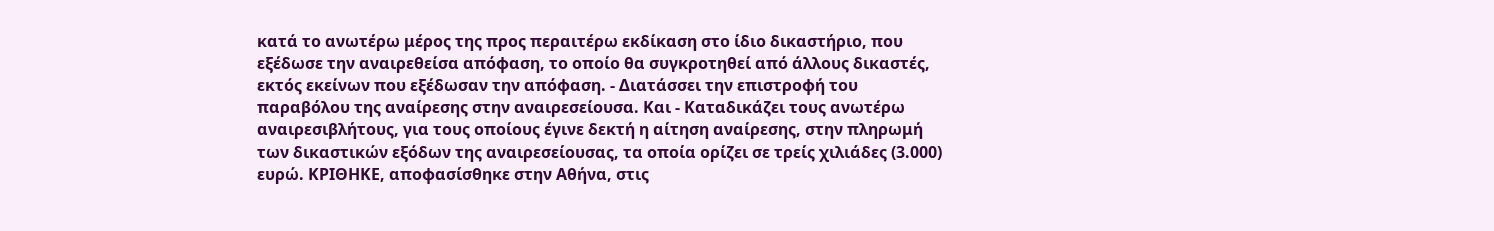κατά το ανωτέρω μέρος της προς περαιτέρω εκδίκαση στο ίδιο δικαστήριο, που εξέδωσε την αναιρεθείσα απόφαση, το οποίο θα συγκροτηθεί από άλλους δικαστές, εκτός εκείνων που εξέδωσαν την απόφαση. - Διατάσσει την επιστροφή του παραβόλου της αναίρεσης στην αναιρεσείουσα. Και - Καταδικάζει τους ανωτέρω αναιρεσιβλήτους, για τους οποίους έγινε δεκτή η αίτηση αναίρεσης, στην πληρωμή των δικαστικών εξόδων της αναιρεσείουσας, τα οποία ορίζει σε τρείς χιλιάδες (3.000) ευρώ. ΚΡΙΘΗΚΕ, αποφασίσθηκε στην Αθήνα, στις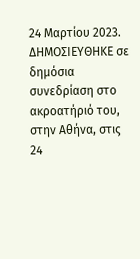24 Μαρτίου 2023. ΔΗΜΟΣΙΕΥΘΗΚΕ σε δημόσια συνεδρίαση στο ακροατήριό του, στην Αθήνα, στις 24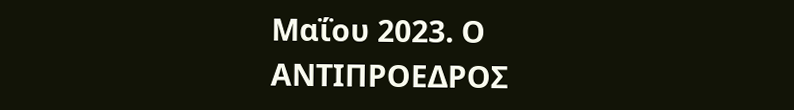Μαΐου 2023. Ο ΑΝΤΙΠΡΟΕΔΡΟΣ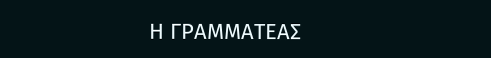Η ΓΡΑΜΜΑΤΕΑΣ